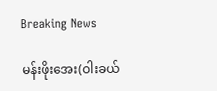Breaking News

မန်းဖိုးအေး(ဝါးခယ်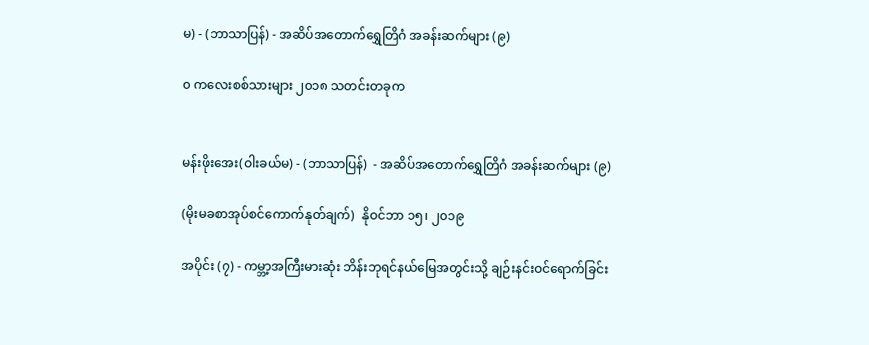မ) - (ဘာသာပြန်) - အဆိပ်အတောက်ရွှေတြိဂံ အခန်းဆက်များ (၉)

၀ ကလေးစစ်သားများ ၂၀၁၈ သတင်းတခုက


မန်းဖိုးအေး(ဝါးခယ်မ) - (ဘာသာပြန်)  - အဆိပ်အတောက်ရွှေတြိဂံ အခန်းဆက်များ (၉)

(မိုးမခစာအုပ်စင်ကောက်နုတ်ချက်)  နိုဝင်ဘာ ၁၅၊ ၂၀၁၉

အပိုင်း (၇) - ကမ္ဘာ့အကြီးမားဆုံး ဘိန်းဘုရင်နယ်မြေအတွင်းသို့ ချဉ်းနင်းဝင်ရောက်ခြင်း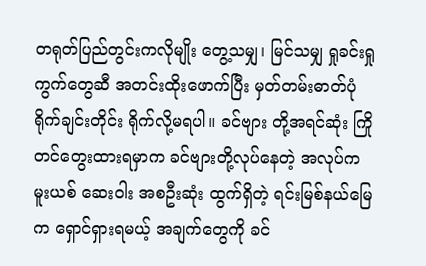တရုတ်ပြည်တွင်းကလိုမျိုး တွေ့သမျှ၊ မြင်သမျှ ရှုခင်းရှုကွက်တွေဆီ အတင်းထိုးဖောက်ပြီး မှတ်တမ်းဓာတ်ပုံ ရိုက်ချင်းတိုင်း ရိုက်လို့မရပါ။ ခင်ဗျား တို့အရင်ဆုံး ကြိုတင်တွေးထားရမှာက ခင်ဗျားတို့လုပ်နေတဲ့ အလုပ်က မူးယစ် ဆေးဝါး အစဦးဆုံး ထွက်ရှိတဲ့ ရင်းမြစ်နယ်မြေက ရှောင်ရှားရမယ့် အချက်တွေကို ခင်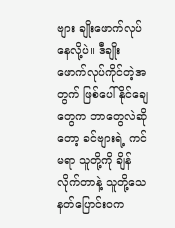ဗျား ချိုးဖောက်လုပ်နေလို့ပဲ။ ဒီချိုးဖောက်လုပ်ကိုင်တဲ့အတွက် ဖြစ်ပေါ်နိုင်ချေ တွေက ဘာတွေလဲဆိုတော့ ခင်ဗျားရဲ့ ကင်မရာ သူတို့ကို ချိန်လိုက်တာနဲ့ သူတို့သေနတ်ပြောင်းဝက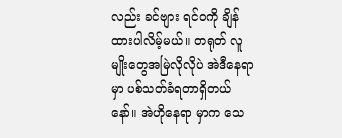လည်း ခင်ဗျား ရင်ဝကို ချိန်ထားပါလိမ့်မယ်။ တရုတ် လူမျိုးတွေအမြဲလိုလိုပဲ အဲဒီနေရာမှာ ပစ်သတ်ခံရတာရှိတယ်နော်။ အဲဟိုနေရာ မှာက သေ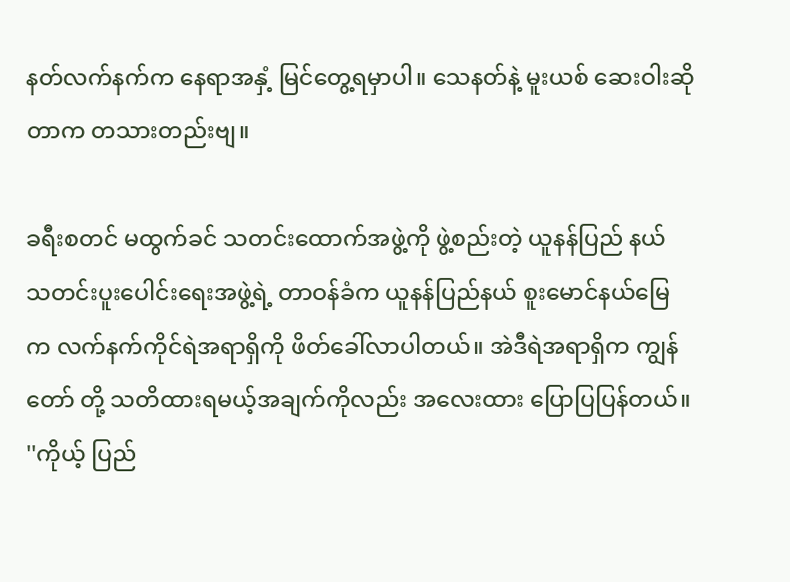နတ်လက်နက်က နေရာအနှံ့ မြင်တွေ့ရမှာပါ။ သေနတ်နဲ့ မူးယစ် ဆေးဝါးဆိုတာက တသားတည်းဗျ။

ခရီးစတင် မထွက်ခင် သတင်းထောက်အဖွဲ့ကို ဖွဲ့စည်းတဲ့ ယူနန်ပြည် နယ် သတင်းပူးပေါင်းရေးအဖွဲ့ရဲ့ တာဝန်ခံက ယူနန်ပြည်နယ် စူးမောင်နယ်မြေ က လက်နက်ကိုင်ရဲအရာရှိကို ဖိတ်ခေါ်လာပါတယ်။ အဲဒီရဲအရာရှိက ကျွန်တော် တို့ သတိထားရမယ့်အချက်ကိုလည်း အလေးထား ပြောပြပြန်တယ်။ ''ကိုယ့် ပြည်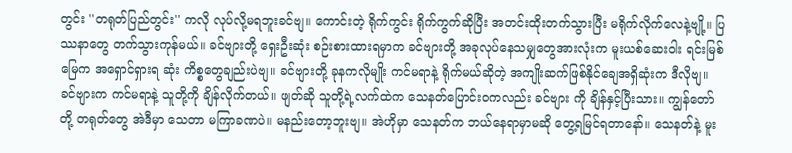တွင်း ''တရုတ်ပြည်တွင်း'' ကလို လုပ်လို့မရဘူးခင်ဗျ။ ကောင်းတဲ့ ရိုက်ကွင်း ရိုက်ကွက်ဆိုပြီး အတင်းထိုးတက်သွားပြီး မရိုက်လိုက်လေနဲ့ဗျို့။ ပြဿနာတွေ တက်သွားကုန်မယ်။ ခင်ဗျားတို့ ရှေးဦးဆုံး စဉ်းစားထားရမှာက ခင်ဗျားတို့ အခုလုပ်နေသမျှတွေအားလုံးက မူးယစ်ဆေးဝါး ရင်းမြစ်မြေက အရှောင်ရှားရ ဆုံး ကိစ္စတွေချည်းပဲဗျ။ ခင်ဗျားတို့ ခုနကလိုမျိုး ကင်မရာနဲ့ ရိုက်မယ်ဆိုတဲ့ အကျိုးဆက်ဖြစ်နိုင်ချေအရှိဆုံးက ဒီလိုဗျ။ ခင်ဗျားက ကင်မရာနဲ့ သူတို့ကို ချိန်လိုက်တယ်။ ဖျတ်ဆို သူတို့ရဲ့လက်ထဲက သေနတ်ပြောင်းဝကလည်း ခင်ဗျား ကို ချိန်နှင့်ပြီးသား။ ကျွန်တော်တို့ တရုတ်တွေ အဲဒီမှာ သေတာ မကြာခဏပဲ။ မနည်းတော့ဘူးဗျ။ အဲဟိုမှာ သေနတ်က ဘယ်နေရာမှာမဆို တွေ့ရမြင်ရတာနော်။ သေနတ်နဲ့ မူး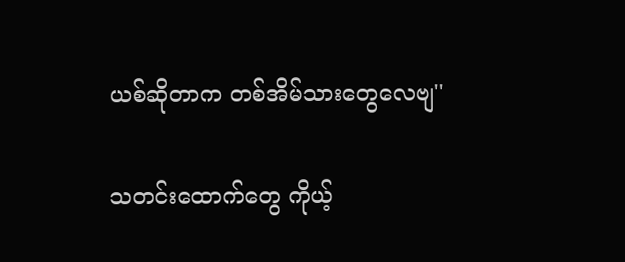ယစ်ဆိုတာက တစ်အိမ်သားတွေလေဗျ''

သတင်းထောက်တွေ ကိုယ့်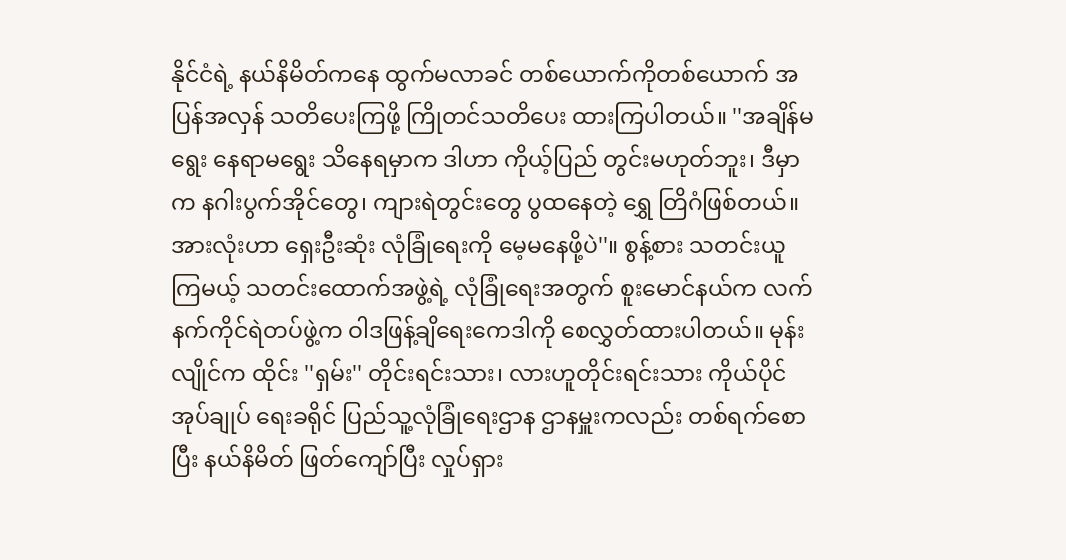နိုင်ငံရဲ့ နယ်နိမိတ်ကနေ ထွက်မလာခင် တစ်ယောက်ကိုတစ်ယောက် အပြန်အလှန် သတိပေးကြဖို့ ကြိုတင်သတိပေး ထားကြပါတယ်။ ''အချိန်မရွေး နေရာမရွေး သိနေရမှာက ဒါဟာ ကိုယ့်ပြည် တွင်းမဟုတ်ဘူး၊ ဒီမှာက နဂါးပွက်အိုင်တွေ၊ ကျားရဲတွင်းတွေ ပွထနေတဲ့ ရွှေ တြိဂံဖြစ်တယ်။ အားလုံးဟာ ရှေးဦးဆုံး လုံခြုံရေးကို မေ့မနေဖို့ပဲ''။ စွန့်စား သတင်းယူကြမယ့် သတင်းထောက်အဖွဲ့ရဲ့ လုံခြုံရေးအတွက် စူးမောင်နယ်က လက်နက်ကိုင်ရဲတပ်ဖွဲ့က ဝါဒဖြန့်ချိရေးကေဒါကို စေလွှတ်ထားပါတယ်။ မုန်း လျိုင်က ထိုင်း ''ရှမ်း'' တိုင်းရင်းသား၊ လားဟူတိုင်းရင်းသား ကိုယ်ပိုင်အုပ်ချုပ် ရေးခရိုင် ပြည်သူ့လုံခြုံရေးဌာန ဌာနမှူးကလည်း တစ်ရက်စောပြီး နယ်နိမိတ် ဖြတ်ကျော်ပြီး လှုပ်ရှား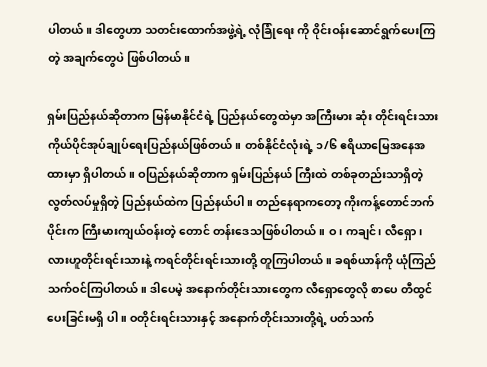ပါတယ်။ ဒါတွေဟာ သတင်းထောက်အဖွဲ့ရဲ့ လုံခြုံရေး ကို ဝိုင်းဝန်းဆောင်ရွက်ပေးကြတဲ့ အချက်တွေပဲ ဖြစ်ပါတယ်။

ရှမ်းပြည်နယ်ဆိုတာက မြန်မာနိုင်ငံရဲ့ ပြည်နယ်တွေထဲမှာ အကြီးမား ဆုံး တိုင်းရင်းသားကိုယ်ပိုင်အုပ်ချုပ်ရေးပြည်နယ်ဖြစ်တယ်။ တစ်နိုင်ငံလုံးရဲ့ ၁/၆ ဧရိယာမြေအနေအထားမှာ ရှိပါတယ်။ ဝပြည်နယ်ဆိုတာက ရှမ်းပြည်နယ် ကြီးထဲ တစ်ခုတည်းသာရှိတဲ့ လွတ်လပ်မှုရှိတဲ့ ပြည်နယ်ထဲက ပြည်နယ်ပါ။ တည်နေရာကတော့ ကိုးကန့်တောင်ဘက်ပိုင်းက ကြီးမားကျယ်ဝန်းတဲ့ တောင် တန်းဒေသဖြစ်ပါတယ်။ ဝ၊ ကချင်၊ လီရှော၊ လားဟူတိုင်းရင်းသားနဲ့ ကရင်တိုင်းရင်းသားတို့ တူကြပါတယ်။ ခရစ်ယာန်ကို ယုံကြည်သက်ဝင်ကြပါတယ်။ ဒါပေမဲ့ အနောက်တိုင်းသားတွေက လီရှောတွေလို စာပေ တီထွင်ပေးခြင်းမရှိ ပါ။ ဝတိုင်းရင်းသားနှင့် အနောက်တိုင်းသားတို့ရဲ့ ပတ်သက်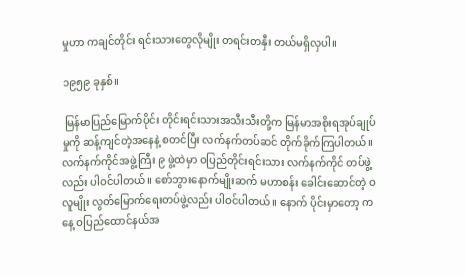မှုဟာ ကချင်တိုင်း ရင်းသားတွေလိုမျိုး တရင်းတနှီး တယ်မရှိလှပါ။

၁၉၅၉ ခုနှစ်။

 မြန်မာပြည်မြောက်ပိုင်း တိုင်းရင်းသားအသီးသီးတို့က မြန်မာအစိုးရအုပ်ချုပ်မှုကို ဆန့်ကျင်တဲ့အနေနဲ့ စတင်ပြီး လက်နက်တပ်ဆင် တိုက်ခိုက်ကြပါတယ်။ လက်နက်ကိုင်အဖွဲ့ကြီး ၉ ဖွဲ့ထဲမှာ ဝပြည်တိုင်းရင်းသား လက်နက်ကိုင် တပ်ဖွဲ့လည်း ပါဝင်ပါတယ်။ စော်ဘွားနောက်မျိုးဆက် မဟာစန်း ခေါင်းဆောင်တဲ့ ဝလူမျိုး လွတ်မြောက်ရေးတပ်ဖွဲ့လည်း ပါဝင်ပါတယ်။ နောက် ပိုင်းမှာတော့ ကနေ့ ဝပြည်ထောင်နယ်အ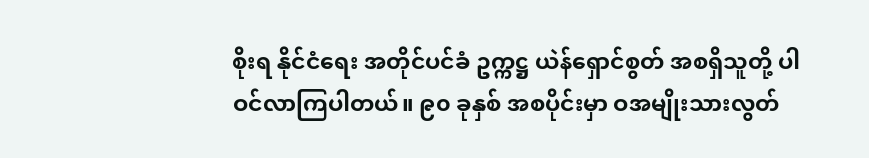စိုးရ နိုင်ငံရေး အတိုင်ပင်ခံ ဥက္ကဋ္ဌ ယဲန်ရှောင်စွတ် အစရှိသူတို့ ပါဝင်လာကြပါတယ်။ ၉၀ ခုနှစ် အစပိုင်းမှာ ဝအမျိုးသားလွတ်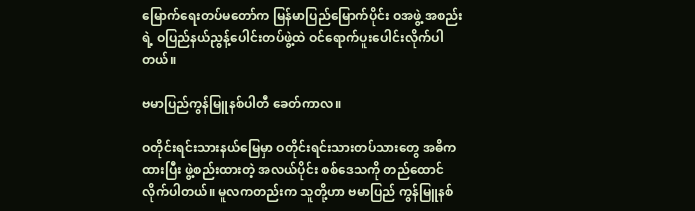မြောက်ရေးတပ်မတော်က မြန်မာပြည်မြောက်ပိုင်း ဝအဖွဲ့ အစည်းရဲ့ ဝပြည်နယ်ညွန့်ပေါင်းတပ်ဖွဲ့ထဲ ဝင်ရောက်ပူးပေါင်းလိုက်ပါတယ်။

ဗမာပြည်ကွန်မြူနစ်ပါတီ ခေတ်ကာလ။

ဝတိုင်းရင်းသားနယ်မြေမှာ ဝတိုင်းရင်းသားတပ်သားတွေ အဓိကထားပြီး ဖွဲ့စည်းထားတဲ့ အလယ်ပိုင်း စစ်ဒေသကို တည်ထောင်လိုက်ပါတယ်။ မူလကတည်းက သူတို့ဟာ ဗမာပြည် ကွန်မြူနစ်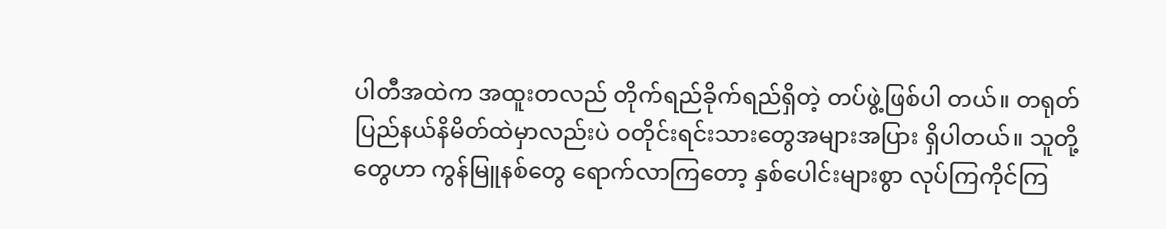ပါတီအထဲက အထူးတလည် တိုက်ရည်ခိုက်ရည်ရှိတဲ့ တပ်ဖွဲ့ဖြစ်ပါ တယ်။ တရုတ်ပြည်နယ်နိမိတ်ထဲမှာလည်းပဲ ဝတိုင်းရင်းသားတွေအများအပြား ရှိပါတယ်။ သူတို့တွေဟာ ကွန်မြူနစ်တွေ ရောက်လာကြတော့ နှစ်ပေါင်းများစွာ လုပ်ကြကိုင်ကြ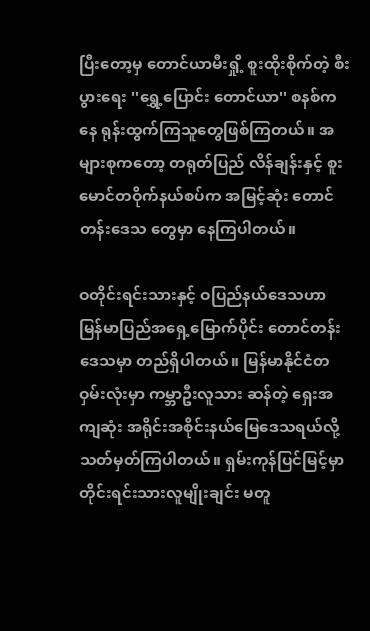ပြီးတော့မှ တောင်ယာမီးရှို့ စူးထိုးစိုက်တဲ့ စီးပွားရေး ''ရွှေ့ပြောင်း တောင်ယာ'' စနစ်ကနေ ရုန်းထွက်ကြသူတွေဖြစ်ကြတယ်။ အများစုကတော့ တရုတ်ပြည် လိန်ချန်းနှင့် စူးမောင်တဝိုက်နယ်စပ်က အမြင့်ဆုံး တောင်တန်းဒေသ တွေမှာ နေကြပါတယ်။

ဝတိုင်းရင်းသားနှင့် ဝပြည်နယ်ဒေသဟာ မြန်မာပြည်အရှေ့မြောက်ပိုင်း တောင်တန်းဒေသမှာ တည်ရှိပါတယ်။ မြန်မာနိုင်ငံတဝှမ်းလုံးမှာ ကမ္ဘာဦးလူသား ဆန်တဲ့ ရှေးအကျဆုံး အရိုင်းအစိုင်းနယ်မြေဒေသရယ်လို့ သတ်မှတ်ကြပါတယ်။ ရှမ်းကုန်ပြင်မြင့်မှာ တိုင်းရင်းသားလူမျိုးချင်း မတူ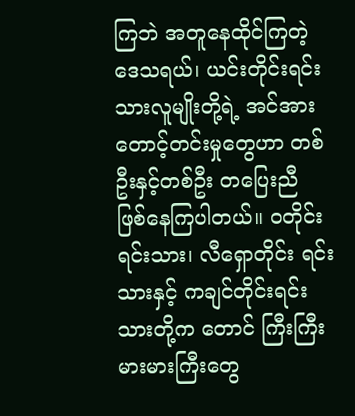ကြဘဲ အတူနေထိုင်ကြတဲ့ ဒေသရယ်၊ ယင်းတိုင်းရင်းသားလူမျိုးတို့ရဲ့ အင်အားတောင့်တင်းမှုတွေဟာ တစ်ဦးနှင့်တစ်ဦး တပြေးညီ ဖြစ်နေကြပါတယ်။ ဝတိုင်းရင်းသား၊ လီရှောတိုင်း ရင်းသားနှင့် ကချင်တိုင်းရင်းသားတို့က တောင် ကြီးကြီးမားမားကြီးတွေ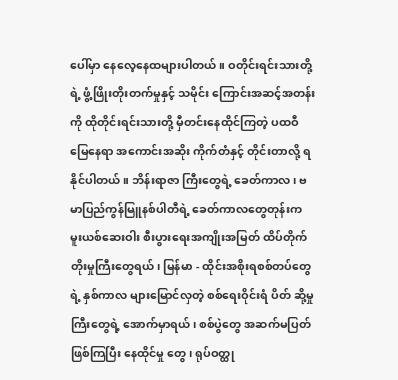ပေါ်မှာ နေလေ့နေထများပါတယ်။ ဝတိုင်းရင်းသားတို့ရဲ့ ဖွံ့ဖြိုးတိုးတက်မှုနှင့် သမိုင်း ကြောင်းအဆင့်အတန်းကို ထိုတိုင်းရင်းသားတို့ မှီတင်းနေထိုင်ကြတဲ့ ပထဝီ မြေနေရာ အကောင်းအဆိုး ကိုက်တံနှင့် တိုင်းတာလို့ ရနိုင်ပါတယ်။ ဘိန်းရာဇာ ကြီးတွေရဲ့ ခေတ်ကာလ၊ ဗမာပြည်ကွန်မြူနစ်ပါတီရဲ့ ခေတ်ကာလတွေတုန်းက မူးယစ်ဆေးဝါး စီးပွားရေးအကျိုးအမြတ် ထိပ်တိုက်တိုးမှုကြီးတွေရယ်၊ မြန်မာ - ထိုင်းအစိုးရစစ်တပ်တွေရဲ့ နှစ်ကာလ များမြောင်လှတဲ့ စစ်ရေးဝိုင်းရံ ပိတ် ဆို့မှုကြီးတွေရဲ့ အောက်မှာရယ်၊ စစ်ပွဲတွေ အဆက်မပြတ်ဖြစ်ကြပြီး နေထိုင်မှု တွေ၊ ရုပ်ဝတ္ထု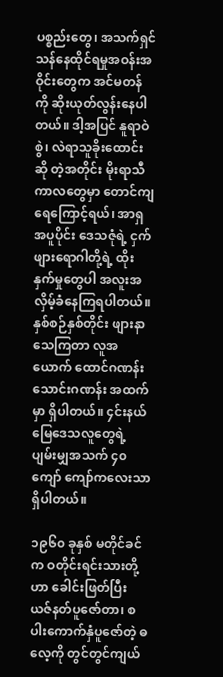ပစ္စည်းတွေ၊ အသက်ရှင်သန်နေထိုင်ရမှုအဝန်းအဝိုင်းတွေက အင်မတန်ကို ဆိုးယုတ်လွန်းနေပါတယ်။ ဒါ့အပြင် နူရာဝဲစွဲ၊ လဲရာသူခိုးထောင်းဆို တဲ့အတိုင်း မိုးရာသီကာလတွေမှာ တောင်ကျရေကြောင့်ရယ်၊ အာရှအပူပိုင်း ဒေသဇုံရဲ့ ငှက်ဖျားရောဂါတို့ရဲ့ ထိုးနှက်မှုတွေပါ အလူးအလှိမ့်ခံနေကြရပါတယ်။ နှစ်စဉ်နှစ်တိုင်း ဖျားနာသေကြတာ လူအယောက် ထောင်ဂဏန်း သောင်းဂဏန်း အထက်မှာ ရှိပါတယ်။ ၄င်းနယ်မြေဒေသလူတွေရဲ့ ပျမ်းမျှအသက် ၄၀ ကျော် ကျော်ကလေးသာ ရှိပါတယ်။

၁၉၆၀ ခုနှစ် မတိုင်ခင်က ဝတိုင်းရင်းသားတို့ဟာ ခေါင်းဖြတ်ပြီး ယဇ်နတ်ပူဇော်တာ၊ စပါးကောက်နှံပူဇော်တဲ့ ဓလေ့ကို တွင်တွင်ကျယ်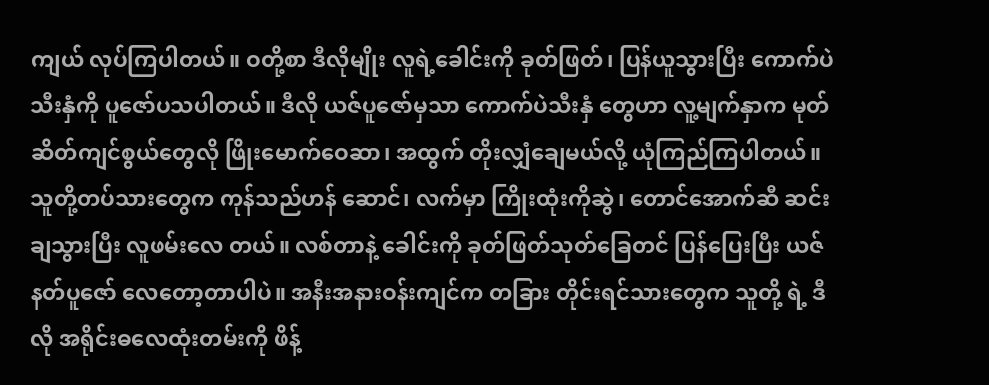ကျယ် လုပ်ကြပါတယ်။ ဝတို့စာ ဒီလိုမျိုး လူရဲ့ခေါင်းကို ခုတ်ဖြတ်၊ ပြန်ယူသွားပြီး ကောက်ပဲသီးနှံကို ပူဇော်ပသပါတယ်။ ဒီလို ယဇ်ပူဇော်မှသာ ကောက်ပဲသီးနှံ တွေဟာ လူ့မျက်နှာက မုတ်ဆိတ်ကျင်စွယ်တွေလို ဖြိုးမောက်ဝေဆာ၊ အထွက် တိုးလျှံချေမယ်လို့ ယုံကြည်ကြပါတယ်။ သူတို့တပ်သားတွေက ကုန်သည်ဟန် ဆောင်၊ လက်မှာ ကြိုးထုံးကိုဆွဲ၊ တောင်အောက်ဆီ ဆင်းချသွားပြီး လူဖမ်းလေ တယ်။ လစ်တာနဲ့ ခေါင်းကို ခုတ်ဖြတ်သုတ်ခြေတင် ပြန်ပြေးပြီး ယဇ်နတ်ပူဇော် လေတော့တာပါပဲ။ အနီးအနားဝန်းကျင်က တခြား တိုင်းရင်သားတွေက သူတို့ ရဲ့ ဒီလို အရိုင်းဓလေထုံးတမ်းကို ဖိန့်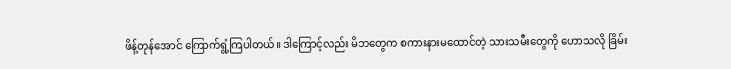ဖိန့်တုန်အောင် ကြောက်ရွံ့ကြပါတယ်။ ဒါကြောင့်လည်း မိဘတွေက စကားနားမထောင်တဲ့ သားသမီးတွေကို ဟောသလို ခြိမ်း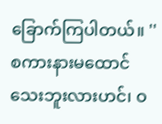ခြောက်ကြပါတယ်။ ''စကားနားမထောင်သေးဘူးလားဟင်၊ ဝ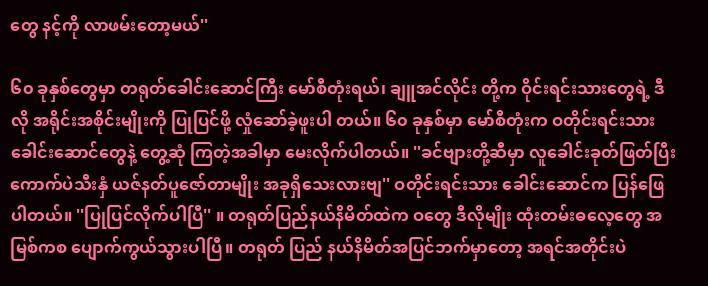တွေ နင့်ကို လာဖမ်းတော့မယ်''

၆၀ ခုနှစ်တွေမှာ တရုတ်ခေါင်းဆောင်ကြီး မော်စီတုံးရယ်၊ ချူအင်လိုင်း တို့က ဝိုင်းရင်းသားတွေရဲ့ ဒီလို အရိုင်းအစိုင်းမျိုးကို ပြုပြင်ဖို့ လှုံဆော်ခဲ့ဖူးပါ တယ်။ ၆၀ ခုနှစ်မှာ မော်စီတုံးက ဝတိုင်းရင်းသားခေါင်းဆောင်တွေနဲ့ တွေ့ဆုံ ကြတဲ့အခါမှာ မေးလိုက်ပါတယ်။ ''ခင်ဗျားတို့ဆီမှာ လူခေါင်းခုတ်ဖြတ်ပြီး ကောက်ပဲသီးနှံ ယဇ်နတ်ပူဇော်တာမျိုး အခုရှိသေးလားဗျ'' ဝတိုင်းရင်းသား ခေါင်းဆောင်က ပြန်ဖြေပါတယ်။ ''ပြုပြင်လိုက်ပါပြီ'' ။ တရုတ်ပြည်နယ်နိမိတ်ထဲက ဝတွေ ဒီလိုမျိုး ထုံးတမ်းဓလေ့တွေ အမြစ်ကစ ပျောက်ကွယ်သွားပါပြီ။ တရုတ် ပြည် နယ်နိမိတ်အပြင်ဘက်မှာတော့ အရင်အတိုင်းပဲ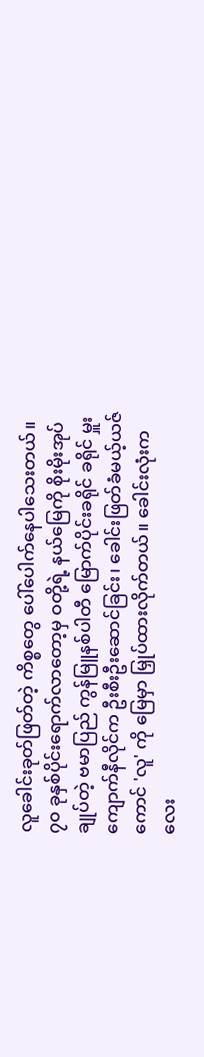လူခေါင်းခုတ်ဖြတ်တဲ့ ကိစ္စတွေ ပေါ်ပေါက်နေပါသေးတယ်။ ၇၀ ခုနှစ်ပိုင်းရောက်လာတော့မှ ဝတို့ရဲ့ နယ်မြေကို စိုးမိုးအုပ်ချုပ်တဲ့ ဗမာပြည် ကွန်မြူနစ်ပါတီ မြောက်ပိုင်းခရိုင် ခရိုင် မှူး ကျောက်နီလိုင်က ဦးစီးဦးဆောင်ခြင်း၊ ခေါင်းဖြတ်ခံမယ့်ယဇ်ကောင် 'လူ' ကို မြေမှာ မြှုပ်ထားလိုက်တယ်။ ခေါင်းလုံးကလေး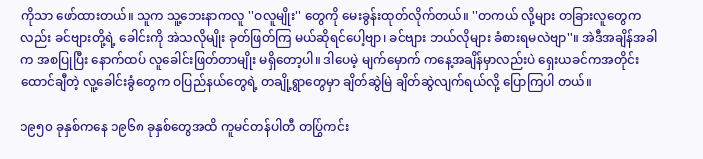ကိုသာ ဖော်ထားတယ်။ သူက သူ့ဘေးနာကလူ ''ဝလူမျိုး'' တွေကို မေးခွန်းထုတ်လိုက်တယ်။ ''တကယ် လို့များ တခြားလူတွေကလည်း ခင်ဗျားတို့ရဲ့ ခေါင်းကို အဲသလိုမျိုး ခုတ်ဖြတ်ကြ မယ်ဆိုရင်ပေါ့ဗျာ၊ ခင်ဗျား ဘယ်လိုများ ခံစားရမလဲဗျာ''။ အဲဒီအချိန်အခါက အစပြုပြီး နောက်ထပ် လူခေါင်းဖြတ်တာမျိုး မရှိတော့ပါ။ ဒါပေမဲ့ မျက်မှောက် ကနေ့အချိန်မှာလည်းပဲ ရှေးယခင်ကအတိုင်း ထောင်ချီတဲ့ လူ့ခေါင်းခွံတွေက ဝပြည်နယ်တွေရဲ့ တချို့ရွာတွေမှာ ချိတ်ဆွဲမြဲ ချိတ်ဆွဲလျက်ရယ်လို့ ပြောကြပါ တယ်။

၁၉၅၀ ခုနှစ်ကနေ ၁၉၆၈ ခုနှစ်တွေအထိ ကူမင်တန်ပါတီ တပြွ်ကင်း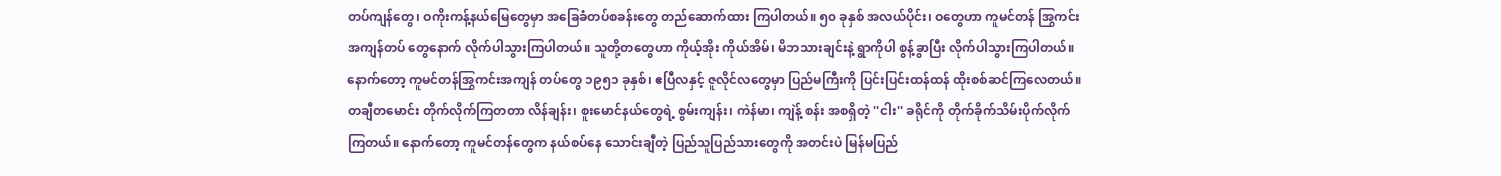တပ်ကျန်တွေ၊ ဝကိုးကန့်နယ်မြေတွေမှာ အခြေခံတပ်စခန်းတွေ တည်ဆောက်ထား ကြပါတယ်။ ၅၀ ခုနှစ် အလယ်ပိုင်း၊ ဝတွေဟာ ကူမင်တန် အြွကင်းအကျန်တပ် တွေနောက် လိုက်ပါသွားကြပါတယ်။ သူတို့တတွေဟာ ကိုယ့်အိုး ကိုယ်အိမ်၊ မိဘသားချင်းနဲ့ ရွာကိုပါ စွန့်ခွာပြီး လိုက်ပါသွားကြပါတယ်။ နောက်တော့ ကူမင်တန်အြွကင်းအကျန် တပ်တွေ ၁၉၅၁ ခုနှစ်၊ ဧပြီလနှင့် ဇူလိုင်လတွေမှာ ပြည်မကြီးကို ပြင်းပြင်းထန်ထန် ထိုးစစ်ဆင်ကြလေတယ်။ တချီတမောင်း တိုက်လိုက်ကြတတာ လိန်ချန်း၊ စူးမောင်နယ်တွေရဲ့ စွမ်းကျန်း၊ ကဲန်မာ၊ ကျဲန့် စန်း အစရှိတဲ့ ''ငါး'' ခရိုင်ကို တိုက်ခိုက်သိမ်းပိုက်လိုက်ကြတယ်။ နောက်တော့ ကူမင်တန်တွေက နယ်စပ်နေ သောင်းချီတဲ့ ပြည်သူပြည်သားတွေကို အတင်းပဲ မြန်မပြည်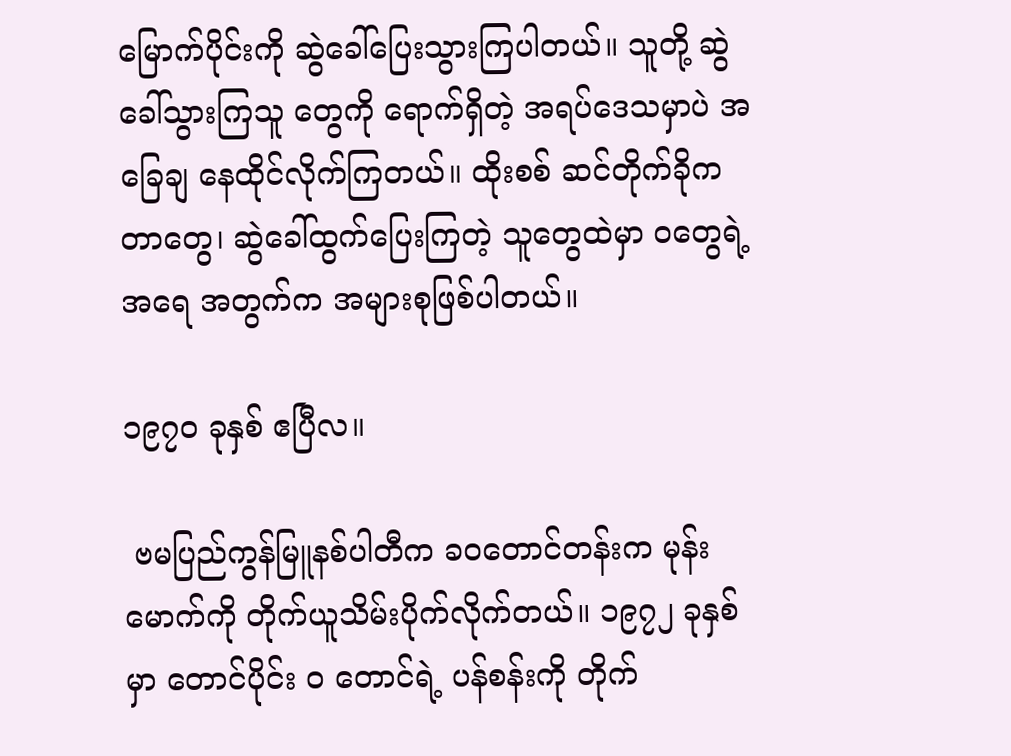မြောက်ပိုင်းကို ဆွဲခေါ်ပြေးသွားကြပါတယ်။ သူတို့ ဆွဲခေါ်သွားကြသူ တွေကို ရောက်ရှိတဲ့ အရပ်ဒေသမှာပဲ အခြေချ နေထိုင်လိုက်ကြတယ်။ ထိုးစစ် ဆင်တိုက်ခိုကတာတွေ၊ ဆွဲခေါ်ထွက်ပြေးကြတဲ့ သူတွေထဲမှာ ဝတွေရဲ့ အရေ အတွက်က အများစုဖြစ်ပါတယ်။

၁၉၇၀ ခုနှစ် ဧပြီလ။

 ဗမပြည်ကွန်မြူနစ်ပါတီက ခဝတောင်တန်းက မုန်းမောက်ကို တိုက်ယူသိမ်းပိုက်လိုက်တယ်။ ၁၉၇၂ ခုနှစ်မှာ တောင်ပိုင်း ဝ တောင်ရဲ့ ပန်စန်းကို တိုက်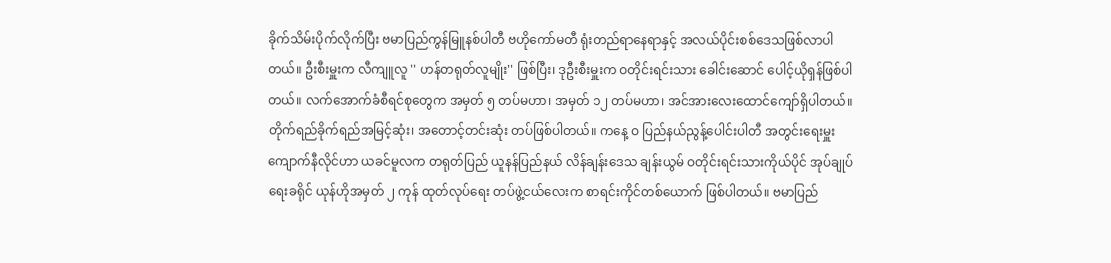ခိုက်သိမ်းပိုက်လိုက်ပြီး ဗမာပြည်ကွန်မြူနစ်ပါတီ ဗဟိုကော်မတီ ရုံးတည်ရာနေရာနှင့် အလယ်ပိုင်းစစ်ဒေသဖြစ်လာပါတယ်။ ဦးစီးမှူးက လီကျူလူ '' ဟန်တရုတ်လူမျိုး'' ဖြစ်ပြီး၊ ဒုဦးစီးမှူးက ဝတိုင်းရင်းသား ခေါင်းဆောင် ပေါင့်ယိုရှန်ဖြစ်ပါတယ်။ လက်အောက်ခံစီရင်စုတွေက အမှတ် ၅ တပ်မဟာ၊ အမှတ် ၁၂ တပ်မဟာ၊ အင်အားလေးထောင်ကျော်ရှိပါတယ်။ တိုက်ရည်ခိုက်ရည်အမြင့်ဆုံး၊ အတောင့်တင်းဆုံး တပ်ဖြစ်ပါတယ်။ ကနေ့ ဝ ပြည်နယ်ညွန့်ပေါင်းပါတီ အတွင်းရေးမှူး ကျောက်နီလိုင်ဟာ ယခင်မူလက တရုတ်ပြည် ယူနန်ပြည်နယ် လိန်ချန်းဒေသ ချန်းယွမ် ဝတိုင်းရင်းသားကိုယ်ပိုင် အုပ်ချုပ်ရေးခရိုင် ယုန်ဟိုအမှတ် ၂ ကုန် ထုတ်လုပ်ရေး တပ်ဖွဲ့ငယ်လေးက စာရင်းကိုင်တစ်ယောက် ဖြစ်ပါတယ်။ ဗမာပြည်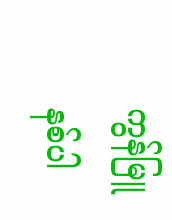ကွန်မြူနစ်ပါ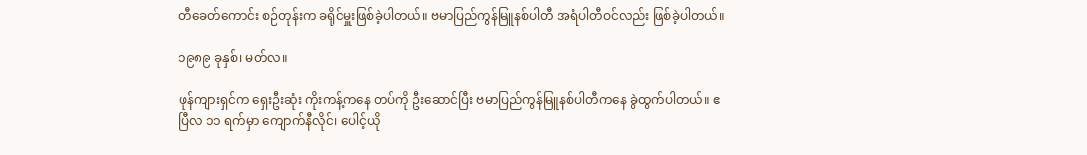တီခေတ်ကောင်း စဉ်တုန်းက ခရိုင်မှူးဖြစ်ခဲ့ပါတယ်။ ဗမာပြည်ကွန်မြူနစ်ပါတီ အရံပါတီဝင်လည်း ဖြစ်ခဲ့ပါတယ်။

၁၉၈၉ ခုနှစ်၊ မတ်လ။

ဖုန်ကျားရှင်က ရှေးဦးဆုံး ကိုးကန့်ကနေ တပ်ကို ဦးဆောင်ပြီး ဗမာပြည်ကွန်မြူနစ်ပါတီကနေ ခွဲထွက်ပါတယ်။ ဧပြီလ ၁၁ ရက်မှာ ကျောက်နီလိုင်၊ ပေါင့်ယို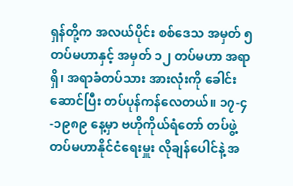ရှန်တို့က အလယ်ပိုင်း စစ်ဒေသ အမှတ် ၅ တပ်မဟာနှင့် အမှတ် ၁၂ တပ်မဟာ အရာရှိ၊ အရာခံတပ်သား အားလုံးကို ခေါင်းဆောင်ပြီး တပ်ပုန်ကန်လေတယ်။ ၁၇-၄-၁၉၈၉ နေ့မှာ ဗဟိုကိုယ်ရံတော် တပ်ဖွဲ့ တပ်မဟာနိုင်ငံရေးမှူး လိုချန်ပေါင်နဲ့ အ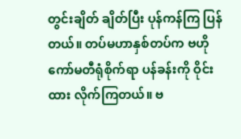တွင်းချိတ် ချိတ်ပြီး ပုန်ကန်ကြ ပြန်တယ်။ တပ်မဟာနှစ်တပ်က ဗဟိုကော်မတီရုံစိုက်ရာ ပန်ခန်းကို ဝိုင်းထား လိုက်ကြတယ်။ ဗ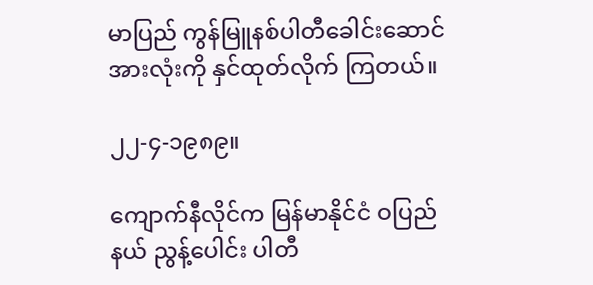မာပြည် ကွန်မြူနစ်ပါတီခေါင်းဆောင်အားလုံးကို နှင်ထုတ်လိုက် ကြတယ်။

၂၂-၄-၁၉၈၉။

ကျောက်နီလိုင်က မြန်မာနိုင်ငံ ဝပြည်နယ် ညွန့်ပေါင်း ပါတီ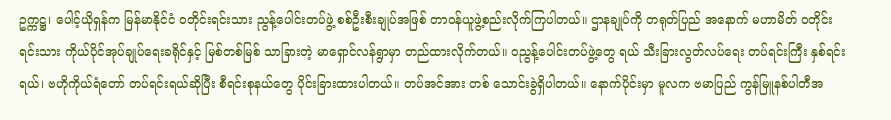ဥက္ကဋ္ဌ၊ ပေါင့်ယိုရှန်က မြန်မာနိုင်ငံ ဝတိုင်းရင်းသား ညွန့်ပေါင်းတပ်ဖွဲ့ စစ်ဦးစီးချုပ်အဖြစ် တာဝန်ယူဖွဲ့စည်းလိုက်ကြပါတယ်။ ဌာနချုပ်ကို တရုတ်ပြည် အနောက် မဟာမိတ် ဝတိုင်းရင်းသား ကိုယ်ပိုင်အုပ်ချုပ်ရေးခရိုင်နှင့် မြစ်တစ်မြစ် သာခြားတဲ့ မာရှောင်လန်ရွာမှာ တည်ထားလိုက်တယ်။ ဝညွန့်ပေါင်းတပ်ဖွဲ့တွေ ရယ် သီးခြားလွတ်လပ်ရေး တပ်ရင်းကြီး နှစ်ရင်းရယ်၊ ဗဟိုကိုယ်ရံတော် တပ်ရင်းရယ်ဆိုပြီး စီရင်းစုနယ်တွေ ပိုင်းခြားထားပါတယ်။ တပ်အင်အား တစ် သောင်းခွဲရှိပါတယ်။ နောက်ပိုင်းမှာ မူလက ဗမာပြည် ကွန်မြူနစ်ပါတီအ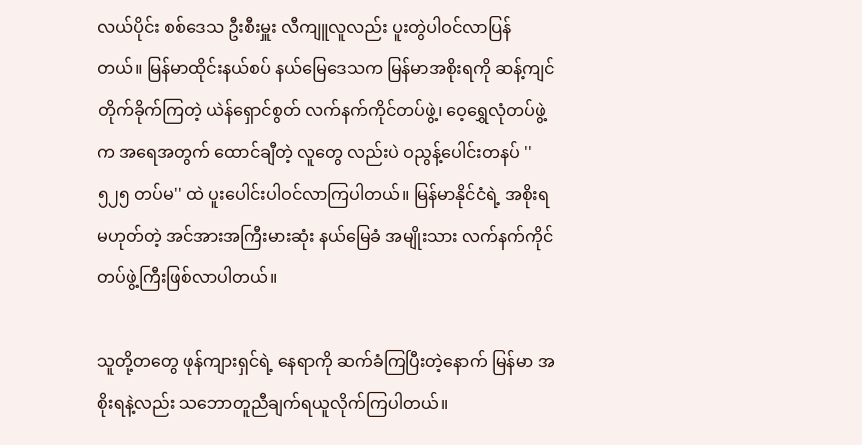လယ်ပိုင်း စစ်ဒေသ ဦးစီးမှူး လီကျူလူလည်း ပူးတွဲပါဝင်လာပြန်တယ်။ မြန်မာထိုင်းနယ်စပ် နယ်မြေဒေသက မြန်မာအစိုးရကို ဆန့်ကျင်တိုက်ခိုက်ကြတဲ့ ယဲန်ရှောင်စွတ် လက်နက်ကိုင်တပ်ဖွဲ့၊ ဝေ့ရွှေလုံတပ်ဖွဲ့က အရေအတွက် ထောင်ချီတဲ့ လူတွေ လည်းပဲ ဝညွန့်ပေါင်းတနပ် ''၅၂၅ တပ်မ'' ထဲ ပူးပေါင်းပါဝင်လာကြပါတယ်။ မြန်မာနိုင်ငံရဲ့ အစိုးရမဟုတ်တဲ့ အင်အားအကြီးမားဆုံး နယ်မြေခံ အမျိုးသား လက်နက်ကိုင်တပ်ဖွဲ့ကြီးဖြစ်လာပါတယ်။

သူတို့တတွေ ဖုန်ကျားရှင်ရဲ့ နေရာကို ဆက်ခံကြပြီးတဲ့နောက် မြန်မာ အစိုးရနဲ့လည်း သဘောတူညီချက်ရယူလိုက်ကြပါတယ်။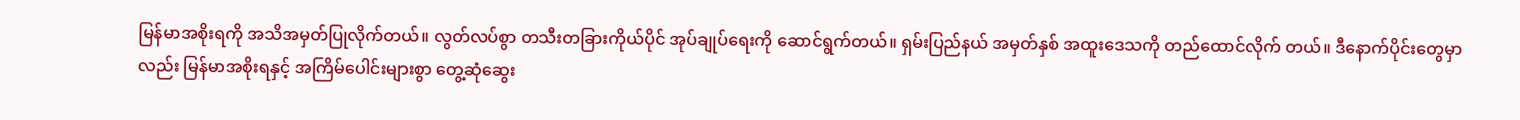မြန်မာအစိုးရကို အသိအမှတ်ပြုလိုက်တယ်။ လွတ်လပ်စွာ တသီးတခြားကိုယ်ပိုင် အုပ်ချုပ်ရေးကို ဆောင်ရွက်တယ်။ ရှမ်းပြည်နယ် အမှတ်နှစ် အထူးဒေသကို တည်ထောင်လိုက် တယ်။ ဒီနောက်ပိုင်းတွေမှာလည်း မြန်မာအစိုးရနှင့် အကြိမ်ပေါင်းများစွာ တွေ့ဆုံဆွေး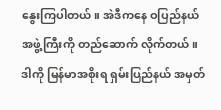နွေးကြပါတယ်။ အဲဒီကနေ ဝပြည်နယ် အဖွဲ့ကြီးကို တည်ဆောက် လိုက်တယ်။ ဒါကို မြန်မာအစိုးရ ရှမ်းပြည်နယ် အမှတ်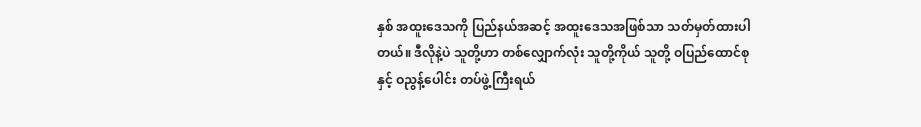နှစ် အထူးဒေသကို ပြည်နယ်အဆင့် အထူးဒေသအဖြစ်သာ သတ်မှတ်ထားပါတယ်။ ဒီလိုနဲ့ပဲ သူတို့ဟာ တစ်လျှောက်လုံး သူတို့ကိုယ် သူတို့ ဝပြည်ထောင်စုနှင့် ဝညွန့်ပေါင်း တပ်ဖွဲ့ကြီးရယ်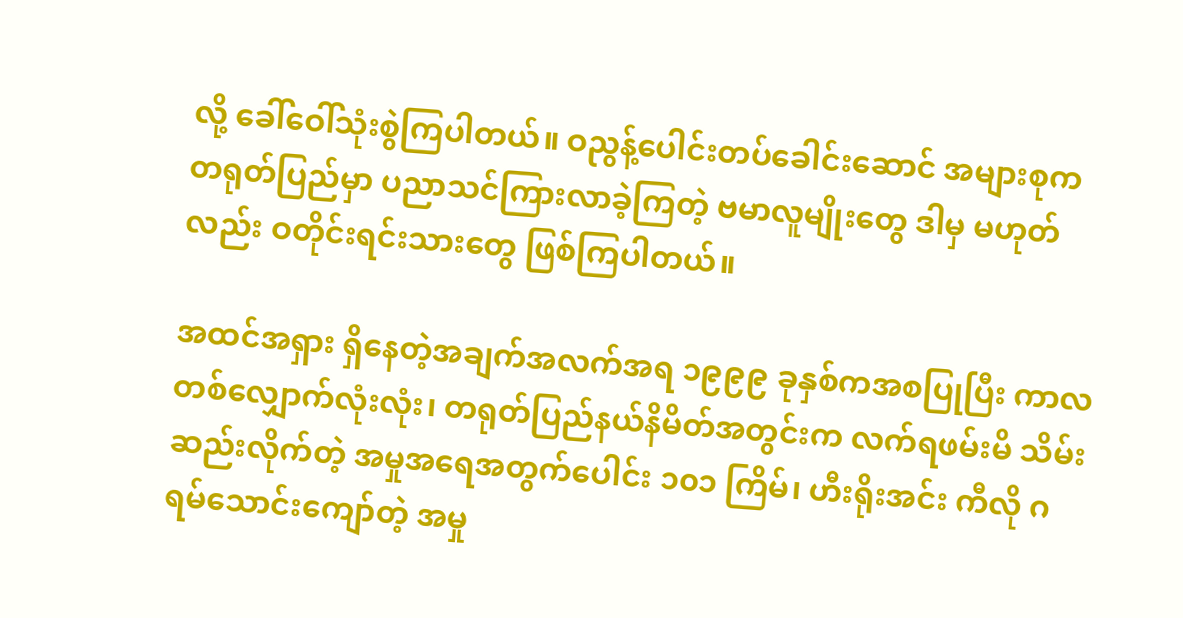လို့ ခေါ်ဝေါ်သုံးစွဲကြပါတယ်။ ဝညွန့်ပေါင်းတပ်ခေါင်းဆောင် အများစုက တရုတ်ပြည်မှာ ပညာသင်ကြားလာခဲ့ကြတဲ့ ဗမာလူမျိုးတွေ ဒါမှ မဟုတ်လည်း ဝတိုင်းရင်းသားတွေ ဖြစ်ကြပါတယ်။

အထင်အရှား ရှိနေတဲ့အချက်အလက်အရ ၁၉၉၉ ခုနှစ်ကအစပြုပြီး ကာလတစ်လျှောက်လုံးလုံး၊ တရုတ်ပြည်နယ်နိမိတ်အတွင်းက လက်ရဖမ်းမိ သိမ်းဆည်းလိုက်တဲ့ အမှုအရေအတွက်ပေါင်း ၁၀၁ ကြိမ်၊ ဟီးရိုးအင်း ကီလို ဂရမ်သောင်းကျော်တဲ့ အမှု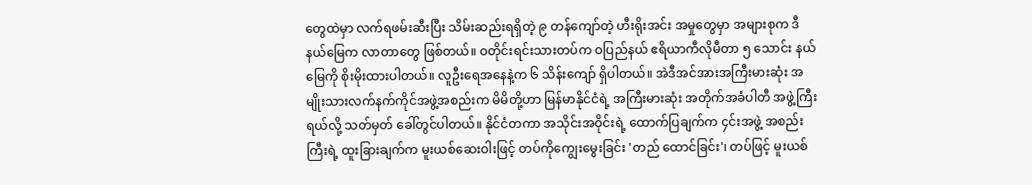တွေထဲမှာ လက်ရဖမ်းဆီးပြီး သိမ်းဆည်းရရှိတဲ့ ၉ တန်ကျော်တဲ့ ဟီးရိုးအင်း အမှုတွေမှာ အများစုက ဒီနယ်မြေက လာတာတွေ ဖြစ်တယ်။ ဝတိုင်းရင်းသားတပ်က ဝပြည်နယ် ဧရိယာကီလိုမီတာ ၅ သောင်း နယ်မြေကို စိုးမိုးထားပါတယ်။ လူဦးရေအနေနဲ့က ၆ သိန်းကျော် ရှိပါတယ်။ အဲဒီအင်အားအကြီးမားဆုံး အမျိုးသားလက်နက်ကိုင်အဖွဲ့အစည်းက မိမိတို့ဟာ မြန်မာနိုင်ငံရဲ့ အကြီးမားဆုံး အတိုက်အခံပါတီ အဖွဲ့ကြီးရယ်လို့ သတ်မှတ် ခေါ်တွင်ပါတယ်။ နိုင်ငံတကာ အသိုင်းအဝိုင်းရဲ့ ထောက်ပြချက်က ၄င်းအဖွဲ့ အစည်းကြီးရဲ့ ထူးခြားချက်က မူးယစ်ဆေးဝါးဖြင့် တပ်ကိုကျွေးမွေးခြင်း 'တည် ထောင်ခြင်း'၊ တပ်ဖြင့် မူးယစ်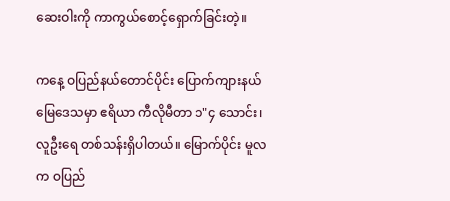ဆေးဝါးကို ကာကွယ်စောင့်ရှောက်ခြင်းတဲ့။

ကနေ့ ဝပြည်နယ်တောင်ပိုင်း ပြောက်ကျားနယ်မြေဒေသမှာ ဧရိယာ ကီလိုမီတာ ၁"၄ သောင်း၊ လူဦးရေ တစ်သန်းရှိပါတယ်။ မြောက်ပိုင်း မူလက ဝပြည်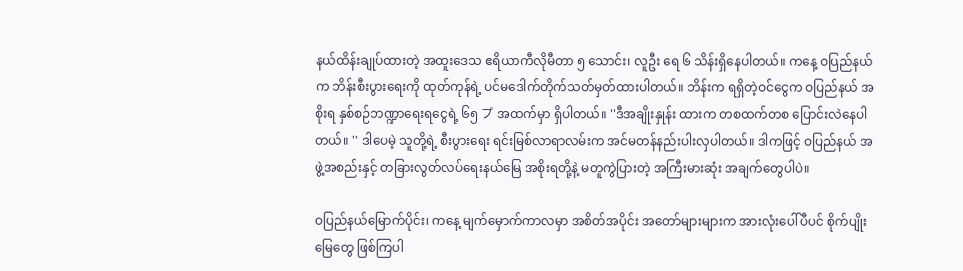နယ်ထိန်းချုပ်ထားတဲ့ အထူးဒေသ ဧရိယာကီလိုမီတာ ၅ သောင်း၊ လူဦး ရေ ၆ သိန်းရှိနေပါတယ်။ ကနေ့ ဝပြည်နယ်က ဘိန်းစီးပွားရေးကို ထုတ်ကုန်ရဲ့ ပင်မဒေါက်တိုက်သတ်မှတ်ထားပါတယ်။ ဘိန်းက ရရှိတဲ့ဝင်ငွေက ဝပြည်နယ် အစိုးရ နှစ်စဉ်ဘဏ္ဍာရေးရငွေရဲ့ ၆၅ プ အထက်မှာ ရှိပါတယ်။ ''ဒီအချိုးနှုန်း ထားက တစထက်တစ ပြောင်းလဲနေပါတယ်။ '' ဒါပေမဲ့ သူတို့ရဲ့ စီးပွားရေး ရင်းမြစ်လာရာလမ်းက အင်မတန်နည်းပါးလှပါတယ်။ ဒါကဖြင့် ဝပြည်နယ် အဖွဲ့အစည်းနှင့် တခြားလွတ်လပ်ရေးနယ်မြေ အစိုးရတို့နဲ့ မတူကွဲပြားတဲ့ အကြီးမားဆုံး အချက်တွေပါပဲ။

ဝပြည်နယ်မြောက်ပိုင်း၊ ကနေ့ မျက်မှောက်ကာလမှာ အစိတ်အပိုင်း အတော်များများက အားလုံးပေါ်ပီပင် စိုက်ပျိုးမြေတွေ ဖြစ်ကြပါ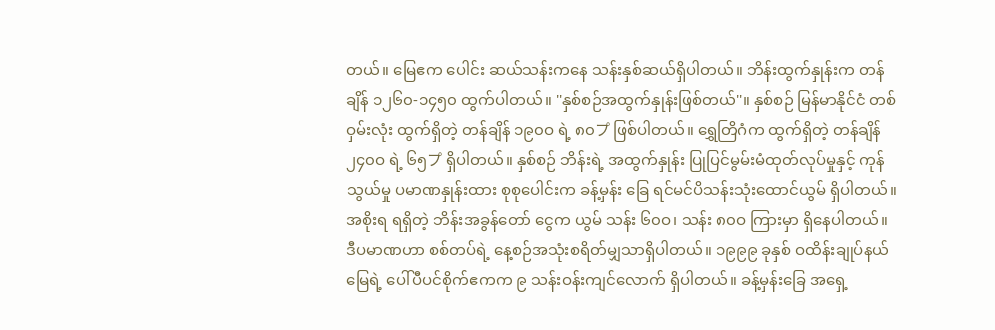တယ်။ မြေဧက ပေါင်း ဆယ်သန်းကနေ သန်းနှစ်ဆယ်ရှိပါတယ်။ ဘိန်းထွက်နှုန်းက တန်ချိန် ၁၂၆၀-၁၄၅၀ ထွက်ပါတယ်။ ''နှစ်စဉ်အထွက်နှုန်းဖြစ်တယ်''။ နှစ်စဉ် မြန်မာနိုင်ငံ တစ်ဝှမ်းလုံး ထွက်ရှိတဲ့ တန်ချိန် ၁၉၀ဝ ရဲ့ ၈၀プ ဖြစ်ပါတယ်။ ရွှေတြိဂံက ထွက်ရှိတဲ့ တန်ချိန်၂၄၀ဝ ရဲ့ ၆၅プ ရှိပါတယ်။ နှစ်စဉ် ဘိန်းရဲ့ အထွက်နှုန်း ပြုပြင်မွမ်းမံထုတ်လုပ်မှုနှင့် ကုန်သွယ်မှု ပမာဏနှုန်းထား စုစုပေါင်းက ခန့်မှန်း ခြေ ရင်မင်ပိသန်းသုံးထောင်ယွမ် ရှိပါတယ်။ အစိုးရ ရရှိတဲ့ ဘိန်းအခွန်တော် ငွေက ယွမ် သန်း ၆၀ဝ၊ သန်း ၈၀ဝ ကြားမှာ ရှိနေပါတယ်။ ဒီပမာဏဟာ စစ်တပ်ရဲ့ နေ့စဉ်အသုံးစရိတ်မျှသာရှိပါတယ်။ ၁၉၉၉ ခုနှစ် ဝထိန်းချုပ်နယ်မြေရဲ့ ပေါ်ပီပင်စိုက်ဧကက ၉ သန်းဝန်းကျင်လောက် ရှိပါတယ်။ ခန့်မှန်းခြေ အရှေ့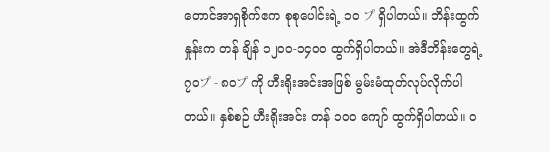တောင်အာရှစိုက်ဧက စုစုပေါင်းရဲ့ ၁၀ プ ရှိပါတယ်။ ဘိန်းထွက်နှုန်းက တန် ချိန် ၁၂၀ဝ-၁၄၀ဝ ထွက်ရှိပါတယ်။ အဲဒီဘိန်းတွေရဲ့ ၇၀プ - ၈၀プ ကို ဟီးရိုးအင်းအဖြစ် မွမ်းမံထုတ်လုပ်လိုက်ပါတယ်။ နှစ်စဉ် ဟီးရိုးအင်း တန် ၁၀ဝ ကျော် ထွက်ရှိပါတယ်။ ဝ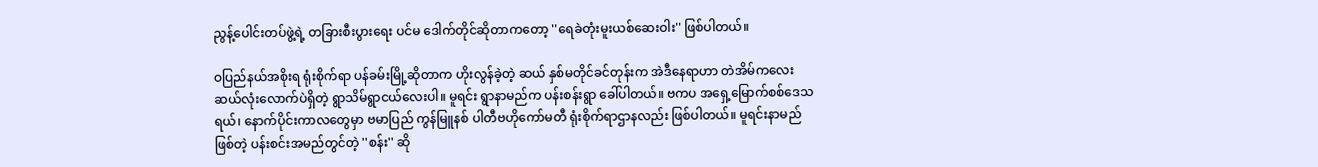ညွန့်ပေါင်းတပ်ဖွဲ့ရဲ့ တခြားစီးပွားရေး ပင်မ ဒေါက်တိုင်ဆိုတာကတော့ ''ရေခဲတုံးမူးယစ်ဆေးဝါး'' ဖြစ်ပါတယ်။

ဝပြည်နယ်အစိုးရ ရုံးစိုက်ရာ ပန်ခမ်းမြို့ဆိုတာက ဟိုးလွန်ခဲ့တဲ့ ဆယ် နှစ်မတိုင်ခင်တုန်းက အဲဒီနေရာဟာ တဲအိမ်ကလေး ဆယ်လုံးလောက်ပဲရှိတဲ့ ရွာသိမ်ရွာငယ်လေးပါ။ မူရင်း ရွာနာမည်က ပန်းစန်းရွာ ခေါ်ပါတယ်။ ဗကပ အရှေ့မြောက်စစ်ဒေသရယ်၊ နောက်ပိုင်းကာလတွေမှာ ဗမာပြည် ကွန်မြူနစ် ပါတီဗဟိုကော်မတီ ရုံးစိုက်ရာဌာနလည်း ဖြစ်ပါတယ်။ မူရင်းနာမည်ဖြစ်တဲ့ ပန်းစင်းအမည်တွင်တဲ့ ''စန်း'' ဆို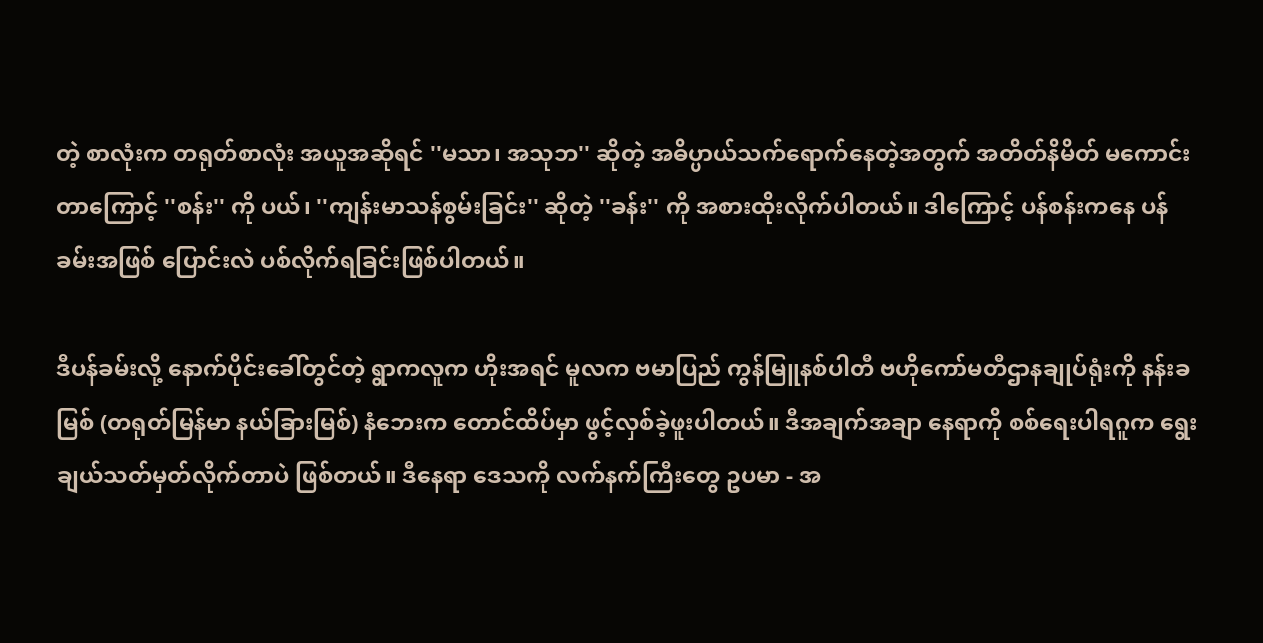တဲ့ စာလုံးက တရုတ်စာလုံး အယူအဆိုရင် ''မသာ၊ အသုဘ'' ဆိုတဲ့ အဓိပ္ပာယ်သက်ရောက်နေတဲ့အတွက် အတိတ်နိမိတ် မကောင်းတာကြောင့် ''စန်း'' ကို ပယ်၊ ''ကျန်းမာသန်စွမ်းခြင်း'' ဆိုတဲ့ ''ခန်း'' ကို အစားထိုးလိုက်ပါတယ်။ ဒါကြောင့် ပန်စန်းကနေ ပန်ခမ်းအဖြစ် ပြောင်းလဲ ပစ်လိုက်ရခြင်းဖြစ်ပါတယ်။

ဒီပန်ခမ်းလို့ နောက်ပိုင်းခေါ်တွင်တဲ့ ရွာကလူက ဟိုးအရင် မူလက ဗမာပြည် ကွန်မြူနစ်ပါတီ ဗဟိုကော်မတီဌာနချုပ်ရုံးကို နန်းခမြစ် (တရုတ်မြန်မာ နယ်ခြားမြစ်) နံဘေးက တောင်ထိပ်မှာ ဖွင့်လှစ်ခဲ့ဖူးပါတယ်။ ဒီအချက်အချာ နေရာကို စစ်ရေးပါရဂူက ရွေးချယ်သတ်မှတ်လိုက်တာပဲ ဖြစ်တယ်။ ဒီနေရာ ဒေသကို လက်နက်ကြီးတွေ ဥပမာ - အ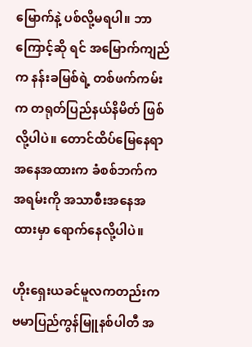မြောက်နဲ့ ပစ်လို့မရပါ။ ဘာကြောင့်ဆို ရင် အမြောက်ကျည်က နန်းခမြစ်ရဲ့ တစ်ဖက်ကမ်းက တရုတ်ပြည်နယ်နိမိတ် ဖြစ်လို့ပါပဲ။ တောင်ထိပ်မြေနေရာ အနေအထားက ခံစစ်ဘက်က အရမ်းကို အသာစီးအနေအထားမှာ ရောက်နေလို့ပါပဲ။

ဟိုးရှေးယခင်မူလကတည်းက ဗမာပြည်ကွန်မြူနစ်ပါတီ အ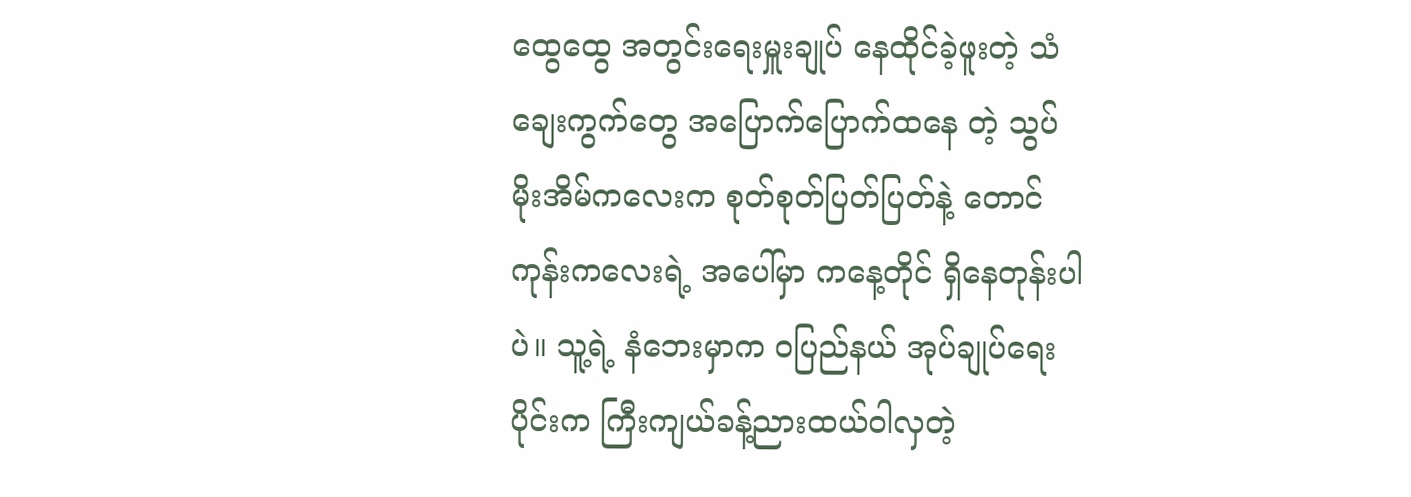ထွေထွေ အတွင်းရေးမှူးချုပ် နေထိုင်ခဲ့ဖူးတဲ့ သံချေးကွက်တွေ အပြောက်ပြောက်ထနေ တဲ့ သွပ်မိုးအိမ်ကလေးက စုတ်စုတ်ပြတ်ပြတ်နဲ့ တောင်ကုန်းကလေးရဲ့ အပေါ်မှာ ကနေ့တိုင် ရှိနေတုန်းပါပဲ။ သူ့ရဲ့ နံဘေးမှာက ဝပြည်နယ် အုပ်ချုပ်ရေးပိုင်းက ကြီးကျယ်ခန့်ညားထယ်ဝါလှတဲ့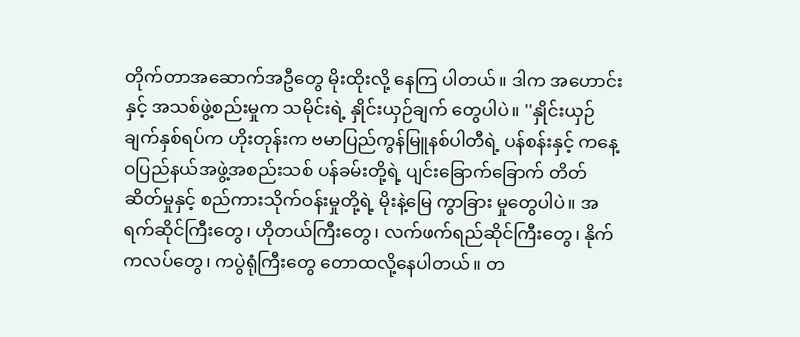တိုက်တာအဆောက်အဦတွေ မိုးထိုးလို့ နေကြ ပါတယ်။ ဒါက အဟောင်းနှင့် အသစ်ဖွဲ့စည်းမှုက သမိုင်းရဲ့ နှိုင်းယှဉ်ချက် တွေပါပဲ။ ''နှိုင်းယှဉ်ချက်နှစ်ရပ်က ဟိုးတုန်းက ဗမာပြည်ကွန်မြူနစ်ပါတီရဲ့ ပန်စန်းနှင့် ကနေ့ ဝပြည်နယ်အဖွဲ့အစည်းသစ် ပန်ခမ်းတို့ရဲ့ ပျင်းခြောက်ခြောက် တိတ်ဆိတ်မှုနှင့် စည်ကားသိုက်ဝန်းမှုတို့ရဲ့ မိုးနဲ့မြေ ကွာခြား မှုတွေပါပဲ။ အရက်ဆိုင်ကြီးတွေ၊ ဟိုတယ်ကြီးတွေ၊ လက်ဖက်ရည်ဆိုင်ကြီးတွေ၊ နိုက်ကလပ်တွေ၊ ကပွဲရုံကြီးတွေ တောထလို့နေပါတယ်။ တ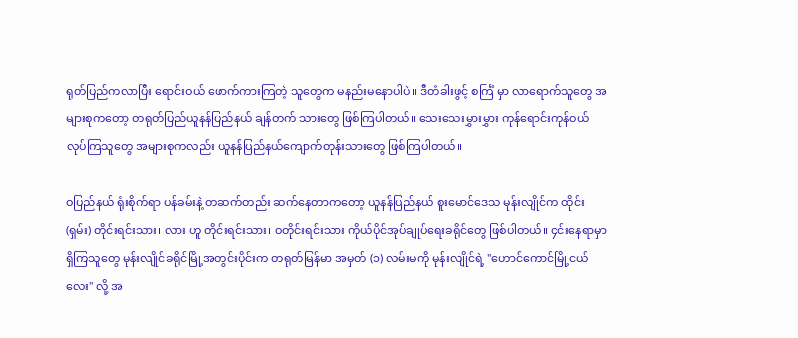ရုတ်ပြည်ကလာပြီး ရောင်းဝယ် ဖောက်ကားကြတဲ့ သူတွေက မနည်းမနောပါပဲ။ ဒီတံခါးဖွင့် စင်္ကြံ မှာ လာရောက်သူတွေ အများစုကတော့ တရုတ်ပြည်ယူနန်ပြည်နယ် ချန်တက် သားတွေ ဖြစ်ကြပါတယ်။ သေးသေးမွှားမွှား ကုန်ရောင်းကုန်ဝယ် လုပ်ကြသူတွေ အများစုကလည်း ယူနန်ပြည်နယ်ကျောက်တုန်းသားတွေ ဖြစ်ကြပါတယ်။

ဝပြည်နယ် ရုံးစိုက်ရာ ပန်ခမ်းနဲ့ တဆက်တည်း ဆက်နေတာကတော့ ယူနန်ပြည်နယ် စူးမောင်ဒေသ မုန်းလျိုင်က ထိုင်း (ရှမ်း) တိုင်းရင်းသား၊ လား ဟူ တိုင်းရင်းသား၊ ဝတိုင်းရင်းသား ကိုယ်ပိုင်အုပ်ချုပ်ရေးခရိုင်တွေ ဖြစ်ပါတယ်။ ၄င်းနေရာမှာ ရှိကြသူတွေ မုန်းလျိုင်ခရိုင်မြို့အတွင်းပိုင်းက တရုတ်မြန်မာ အမှတ် (၁) လမ်းမကို မုန်းလျိုင်ရဲ့ ''ဟောင်ကောင်မြို့ငယ်လေး'' လို့ အ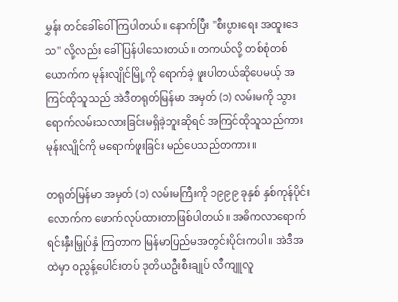မွှန်း တင်ခေါ်ဝေါ်ကြပါတယ်။ နောက်ပြီး ''စီးပွားရေး အထူးဒေသ'' လို့လည်း ခေါ် ပြန်ပါသေးတယ်။ တကယ်လို့ တစ်စုံတစ်ယောက်က မုန်းလျိုင်မြို့ကို ရောက်ခဲ့ ဖူးပါတယ်ဆိုပေမယ့် အကြင်ထိုသူသည် အဲဒီတရုတ်မြန်မာ အမှတ် (၁) လမ်းမကို သွားရောက်လမ်းသလားခြင်းမရှိခဲ့ဘူးဆိုရင် အကြင်ထိုသူသည်ကား မုန်းလျိုင်ကို မရောက်ဖူးခြင်း မည်ပေသည်တကား။

တရုတ်မြန်မာ အမှတ် (၁) လမ်းမကြီးကို ၁၉၉၉ ခုနှစ် နှစ်ကုန်ပိုင်း လောက်က ဖောက်လုပ်ထားတာဖြစ်ပါတယ်။ အဓိကလာရောက် ရင်းနှီးမြှုပ်နှံ ကြတာက မြန်မာပြည်မအတွင်းပိုင်းကပါ။ အဲဒီအထဲမှာ ဝညွန့်ပေါင်းတပ် ဒုတိယဦးစီးချုပ် လီကျူလူ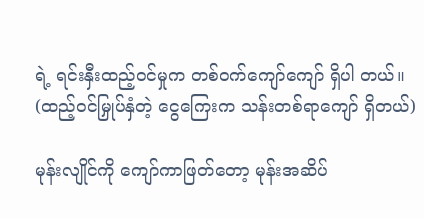ရဲ့ ရင်းနှီးထည့်ဝင်မှုက တစ်ဝက်ကျော်ကျော် ရှိပါ တယ်။ (ထည့်ဝင်မြှုပ်နှံတဲ့ ငွေကြေးက သန်းတစ်ရာကျော် ရှိတယ်)

မုန်းလျိုင်ကို ကျော်ကာဖြတ်တော့ မုန်းအဆိပ်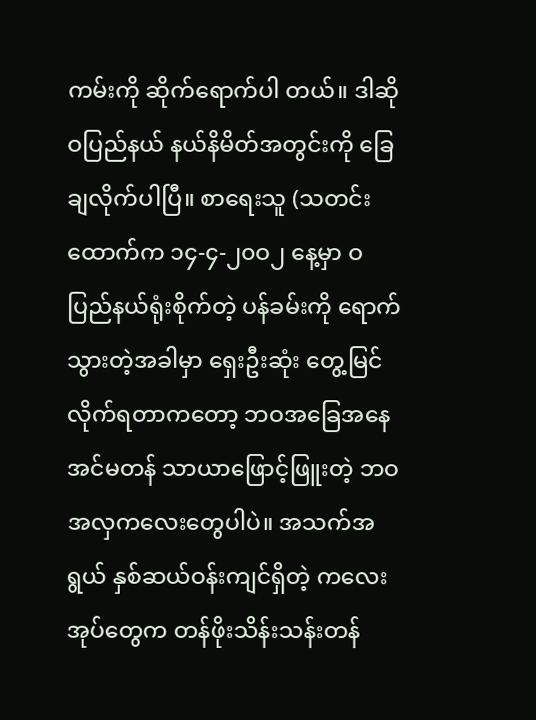ကမ်းကို ဆိုက်ရောက်ပါ တယ်။ ဒါဆို ဝပြည်နယ် နယ်နိမိတ်အတွင်းကို ခြေချလိုက်ပါပြီ။ စာရေးသူ (သတင်းထောက်က ၁၄-၄-၂၀ဝ၂ နေ့မှာ ဝပြည်နယ်ရုံးစိုက်တဲ့ ပန်ခမ်းကို ရောက်သွားတဲ့အခါမှာ ရှေးဦးဆုံး တွေ့မြင်လိုက်ရတာကတော့ ဘဝအခြေအနေ အင်မတန် သာယာဖြောင့်ဖြူးတဲ့ ဘဝအလှကလေးတွေပါပဲ။ အသက်အရွယ် နှစ်ဆယ်ဝန်းကျင်ရှိတဲ့ ကလေးအုပ်တွေက တန်ဖိုးသိန်းသန်းတန်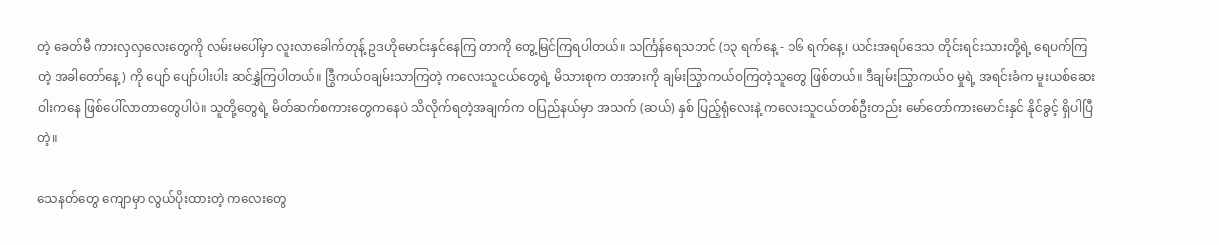တဲ့ ခေတ်မီ ကားလှလှလေးတွေကို လမ်းမပေါ်မှာ လူးလာခေါက်တုန့် ဥဒဟိုမောင်းနှင်နေကြ တာကို တွေ့မြင်ကြရပါတယ်။ သင်္ကြန်ရေသဘင် (၁၃ ရက်နေ့ - ၁၆ ရက်နေ့၊ ယင်းအရပ်ဒေသ တိုင်းရင်းသားတို့ရဲ့ ရေပက်ကြတဲ့ အခါတော်နေ့) ကို ပျော် ပျော်ပါးပါး ဆင်နွှဲကြပါတယ်။ ဒြွီကယ်ဝချမ်းသာကြတဲ့ ကလေးသူငယ်တွေရဲ့ မိသားစုက တအားကို ချမ်းသြွာကယ်ဝကြတဲ့သူတွေ ဖြစ်တယ်။ ဒီချမ်းသြွာကယ်ဝ မှုရဲ့ အရင်းခံက မူးယစ်ဆေးဝါးကနေ ဖြစ်ပေါ်လာတာတွေပါပဲ။ သူတို့တွေရဲ့ မိတ်ဆက်စကားတွေကနေပဲ သိလိုက်ရတဲ့အချက်က ဝပြည်နယ်မှာ အသက် (ဆယ်) နှစ် ပြည့်ရုံလေးနဲ့ ကလေးသူငယ်တစ်ဦးတည်း မော်တော်ကားမောင်းနှင် နိုင်ခွင့် ရှိပါပြီတဲ့။

သေနတ်တွေ ကျောမှာ လွယ်ပိုးထားတဲ့ ကလေးတွေ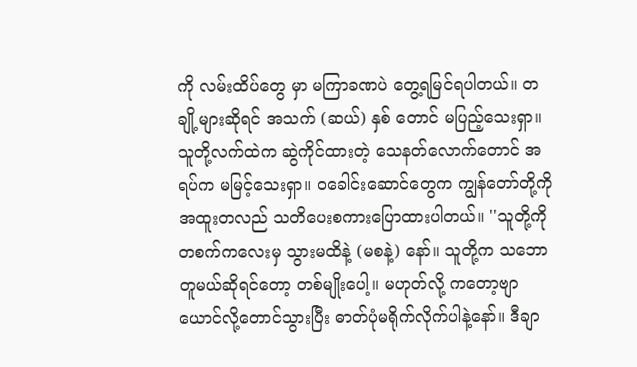ကို လမ်းထိပ်တွေ မှာ မကြာခဏပဲ တွေ့ရမြင်ရပါတယ်။ တချို့များဆိုရင် အသက် (ဆယ်) နှစ် တောင် မပြည့်သေးရှာ။ သူတို့လက်ထဲက ဆွဲကိုင်ထားတဲ့ သေနတ်လောက်တောင် အရပ်က မမြင့်သေးရှာ။ ဝခေါင်းဆောင်တွေက ကျွန်တော်တို့ကို အထူးတလည် သတိပေးစကားပြောထားပါတယ်။ ''သူတို့ကို တစက်ကလေးမှ သွားမထိနဲ့ (မစနဲ့) နော်။ သူတို့က သဘောတူမယ်ဆိုရင်တော့ တစ်မျိုးပေါ့။ မဟုတ်လို့ ကတော့ဗျာ ယောင်လို့တောင်သွားပြီး ဓာတ်ပုံမရိုက်လိုက်ပါနဲ့နော်။ ဒီချာ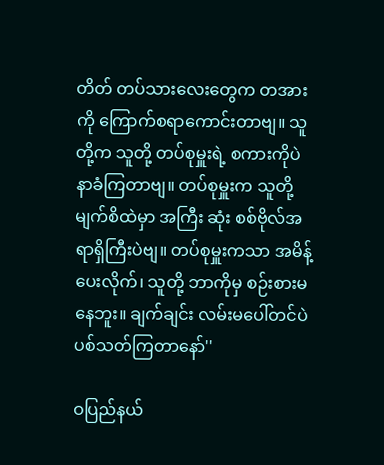တိတ် တပ်သားလေးတွေက တအားကို ကြောက်စရာကောင်းတာဗျ။ သူတို့က သူတို့ တပ်စုမှူးရဲ့ စကားကိုပဲ နာခံကြတာဗျ။ တပ်စုမှူးက သူတို့မျက်စိထဲမှာ အကြီး ဆုံး စစ်ဗိုလ်အရာရှိကြီးပဲဗျ။ တပ်စုမှူးကသာ အမိန့်ပေးလိုက်၊ သူတို့ ဘာကိုမှ စဉ်းစားမနေဘူး။ ချက်ချင်း လမ်းမပေါ်တင်ပဲ ပစ်သတ်ကြတာနော်''

ဝပြည်နယ်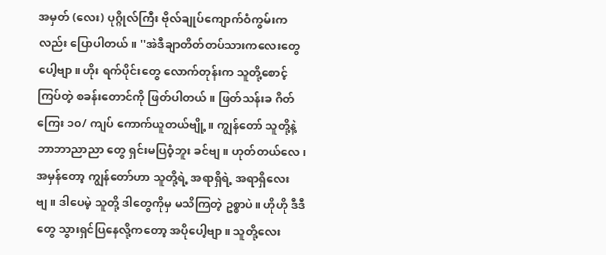အမှတ် (လေး) ပုဂ္ဂိုလ်ကြီး ဗိုလ်ချုပ်ကျောက်ဝံကွမ်းကလည်း ပြောပါတယ်။ ''အဲဒီချာတိတ်တပ်သားကလေးတွေပေါ့ဗျာ။ ဟိုး ရက်ပိုင်းတွေ လောက်တုန်းက သူတို့စောင့်ကြပ်တဲ့ စခန်းတောင်ကို ဖြတ်ပါတယ်။ ဖြတ်သန်းခ ဂိတ်ကြေး ၁၀/ ကျပ် ကောက်ယူတယ်ဗျို့။ ကျွန်တော် သူတို့နဲ့ ဘာဘာညာညာ တွေ ရှင်းမပြဝံ့ဘူး ခင်ဗျ။ ဟုတ်တယ်လေ၊ အမှန်တော့ ကျွန်တော်ဟာ သူတို့ရဲ့ အရာရှိရဲ့ အရာရှိလေးဗျ။ ဒါပေမဲ့ သူတို့ ဒါတွေကိုမှ မသိကြတဲ့ ဥစ္စာပဲ။ ဟိုဟို ဒီဒီတွေ သွားရှင်ပြနေလို့ကတော့ အပိုပေါ့ဗျာ။ သူတို့လေး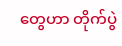တွေဟာ တိုက်ပွဲ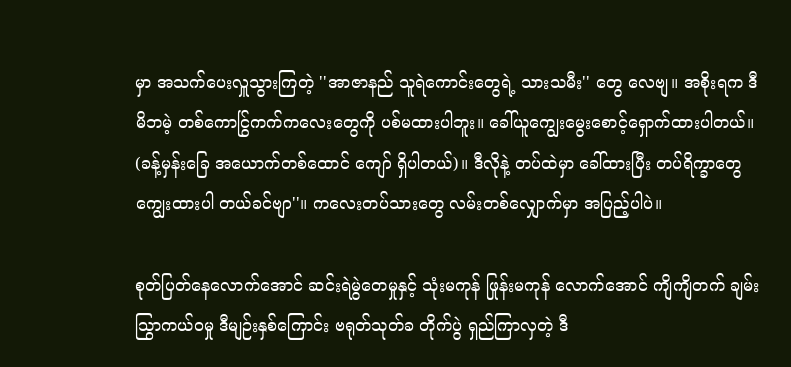မှာ အသက်ပေးလှူသွားကြတဲ့ ''အာဇာနည် သူရဲကောင်းတွေရဲ့ သားသမီး'' တွေ လေဗျ။ အစိုးရက ဒီမိဘမဲ့ တစ်ကောငြွ်ကက်ကလေးတွေကို ပစ်မထားပါဘူး။ ခေါ်ယူကျွေးမွေးစောင့်ရှောက်ထားပါတယ်။ (ခန့်မှန်းခြေ အယောက်တစ်ထောင် ကျော် ရှိပါတယ်)။ ဒီလိုနဲ့ တပ်ထဲမှာ ခေါ်ထားပြီး တပ်ရိက္ခာတွေ ကျွေးထားပါ တယ်ခင်ဗျာ''။ ကလေးတပ်သားတွေ လမ်းတစ်လျှောက်မှာ အပြည့်ပါပဲ။

စုတ်ပြတ်နေလောက်အောင် ဆင်းရဲမွဲတေမှုနှင့် သုံးမကုန် ဖြုန်းမကုန် လောက်အောင် ကျိကျိတက် ချမ်းသြွာကယ်ဝမှု ဒီမျဉ်းနှစ်ကြောင်း ဗရုတ်သုတ်ခ တိုက်ပွဲ ရှည်ကြာလှတဲ့ ဒီ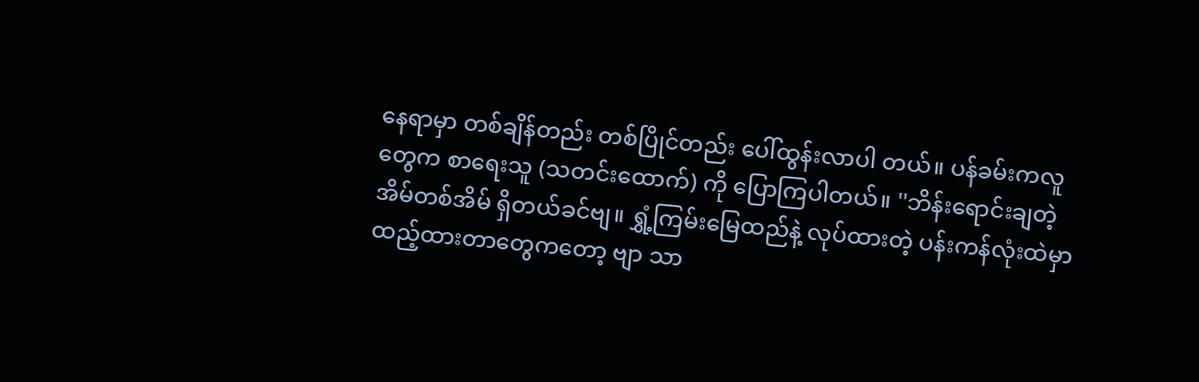နေရာမှာ တစ်ချိန်တည်း တစ်ပြိုင်တည်း ပေါ်ထွန်းလာပါ တယ်။ ပန်ခမ်းကလူတွေက စာရေးသူ (သတင်းထောက်) ကို ပြောကြပါတယ်။ ''ဘိန်းရောင်းချတဲ့ အိမ်တစ်အိမ် ရှိတယ်ခင်ဗျ။ ရွှံ့ကြမ်းမြေထည်နဲ့ လုပ်ထားတဲ့ ပန်းကန်လုံးထဲမှာ ထည့်ထားတာတွေကတော့ ဗျာ သာ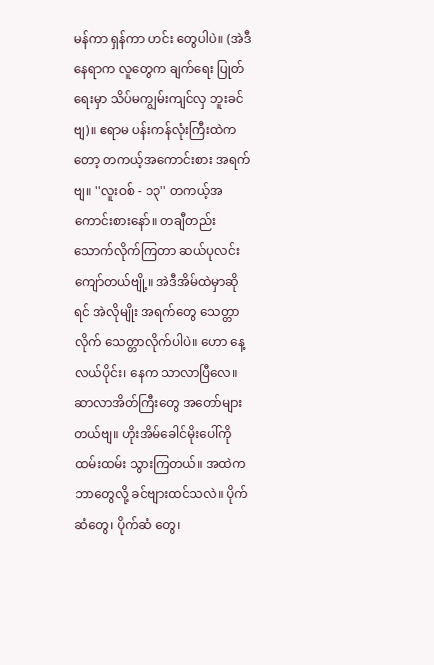မန်ကာ ရှန်ကာ ဟင်း တွေပါပဲ။ (အဲဒီနေရာက လူတွေက ချက်ရေး ပြုတ်ရေးမှာ သိပ်မကျွမ်းကျင်လှ ဘူးခင်ဗျ)။ ဧရာမ ပန်းကန်လုံးကြီးထဲကတော့ တကယ့်အကောင်းစား အရက်ဗျ။ ''လူးဝစ် - ၁၃'' တကယ့်အကောင်းစားနော်။ တချီတည်း သောက်လိုက်ကြတာ ဆယ်ပုလင်းကျော်တယ်ဗျို့။ အဲဒီအိမ်ထဲမှာဆိုရင် အဲလိုမျိုး အရက်တွေ သေတ္တာလိုက် သေတ္တာလိုက်ပါပဲ။ ဟော နေ့လယ်ပိုင်း၊ နေက သာလာပြီလေ။ ဆာလာအိတ်ကြီးတွေ အတော်များတယ်ဗျ။ ဟိုးအိမ်ခေါင်မိုးပေါ်ကို ထမ်းထမ်း သွားကြတယ်။ အထဲက ဘာတွေလို့ ခင်ဗျားထင်သလဲ။ ပိုက်ဆံတွေ၊ ပိုက်ဆံ တွေ၊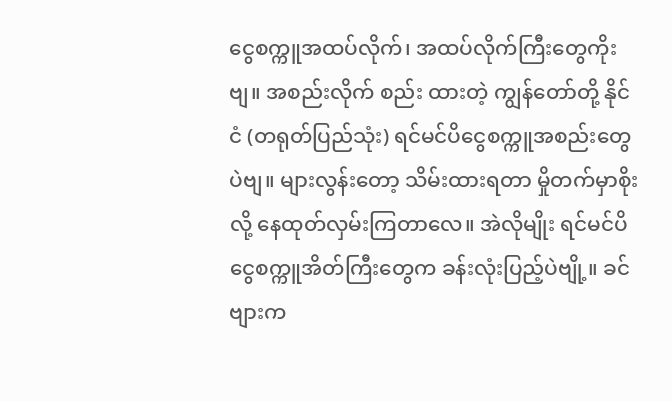ငွေစက္ကူအထပ်လိုက်၊ အထပ်လိုက်ကြီးတွေကိုးဗျ။ အစည်းလိုက် စည်း ထားတဲ့ ကျွန်တော်တို့ နိုင်ငံ (တရုတ်ပြည်သုံး) ရင်မင်ပိငွေစက္ကူအစည်းတွေပဲဗျ။ များလွန်းတော့ သိမ်းထားရတာ မှိုတက်မှာစိုးလို့ နေထုတ်လှမ်းကြတာလေ။ အဲလိုမျိုး ရင်မင်ပိငွေစက္ကူအိတ်ကြီးတွေက ခန်းလုံးပြည့်ပဲဗျို့။ ခင်ဗျားက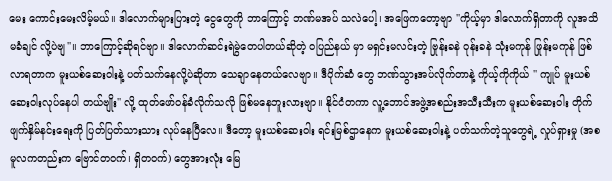မေး ကောင်းမေးလိမ့်မယ်။ ဒါလောက်များပြားတဲ့ ငွေတွေကို ဘာကြောင့် ဘဏ်မအပ် သလဲပေါ့၊ အဖြေကတော့ဗျာ ''ကိုယ့်မှာ ဒါလောက်ရှိတာကို လူအသိ မခံချင် လို့ပဲဗျ''။ ဘာကြောင့်ဆိုရင်ဗျာ။ ဒါလောက်ဆင်းရဲမွဲတေပါတယ်ဆိုတဲ့ ဝပြည်နယ် မှာ မရှင်းမလင်းတဲ့ ဗြုန်းခနဲ ဝုန်းခနဲ သုံးမကုန် ဖြုန်းမကုန် ဖြစ်လာရတာက မူးယစ်ဆေးဝါးနဲ့ ပတ်သက်နေလို့ပဲဆိုတာ သေချာနေတယ်လေဗျာ။ ဒီပိုက်ဆံ တွေ ဘဏ်သွားအပ်လိုက်တာနဲ့ ကိုယ့်ကိုကိုယ် '' ကျုပ် မူးယစ်ဆေးဝါးလုပ်နေပါ တယ်ဗျိုး'' လို့ ထုတ်ဖော်ဝန်ခံလိုက်သလို ဖြစ်မနေဘူးလားဗျာ။ နိုင်ငံတကာ လူ့ဘောင်အဖွဲ့အစည်းအသီးသီးက မူးယစ်ဆေးဝါး တိုက်ဖျက်နှိမ်နင်းရေးကို ပြတ်ပြတ်သားသား လုပ်နေပြီလေ။ ဒီတော့ မူးယစ်ဆေးဝါး ရင်းမြစ်ဌာနေက မူးယစ်ဆေးဝါးနဲ့ ပတ်သက်တဲ့သူတွေရဲ့ လှုပ်ရှားမှု (အစမူလကတည်းက ဗြောင်တဝက်၊ ရှိတဝက်) တွေအားလုံး မြေ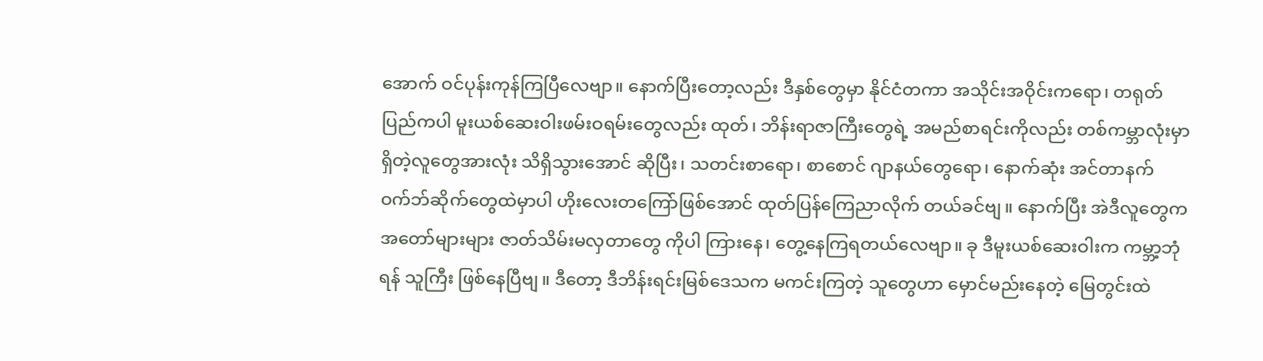အောက် ဝင်ပုန်းကုန်ကြပြီလေဗျာ။ နောက်ပြီးတော့လည်း ဒီနှစ်တွေမှာ နိုင်ငံတကာ အသိုင်းအဝိုင်းကရော၊ တရုတ် ပြည်ကပါ မူးယစ်ဆေးဝါးဖမ်းဝရမ်းတွေလည်း ထုတ်၊ ဘိန်းရာဇာကြီးတွေရဲ့ အမည်စာရင်းကိုလည်း တစ်ကမ္ဘာလုံးမှာ ရှိတဲ့လူတွေအားလုံး သိရှိသွားအောင် ဆိုပြီး၊ သတင်းစာရော၊ စာစောင် ဂျာနယ်တွေရော၊ နောက်ဆုံး အင်တာနက် ဝက်ဘ်ဆိုက်တွေထဲမှာပါ ဟိုးလေးတကြော်ဖြစ်အောင် ထုတ်ပြန်ကြေညာလိုက် တယ်ခင်ဗျ။ နောက်ပြီး အဲဒီလူတွေက အတော်များများ ဇာတ်သိမ်းမလှတာတွေ ကိုပါ ကြားနေ၊ တွေ့နေကြရတယ်လေဗျာ။ ခု ဒီမူးယစ်ဆေးဝါးက ကမ္ဘာ့ဘုံရန် သူကြီး ဖြစ်နေပြီဗျ။ ဒီတော့ ဒီဘိန်းရင်းမြစ်ဒေသက မကင်းကြတဲ့ သူတွေဟာ မှောင်မည်းနေတဲ့ မြေတွင်းထဲ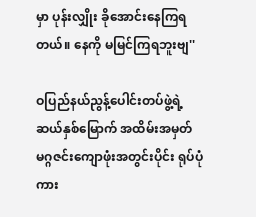မှာ ပုန်းလျှိုး ခိုအောင်းနေကြရတယ်။ နေကို မမြင်ကြရဘူးဗျ''

ဝပြည်နယ်ညွန့်ပေါင်းတပ်ဖွဲ့ရဲ့ ဆယ်နှစ်မြောက် အထိမ်းအမှတ် မဂ္ဂဇင်းကျောဖုံးအတွင်းပိုင်း ရုပ်ပုံကား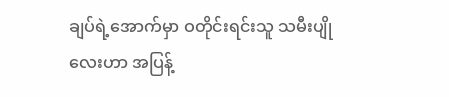ချပ်ရဲ့အောက်မှာ ဝတိုင်းရင်းသူ သမီးပျို လေးဟာ အပြန့်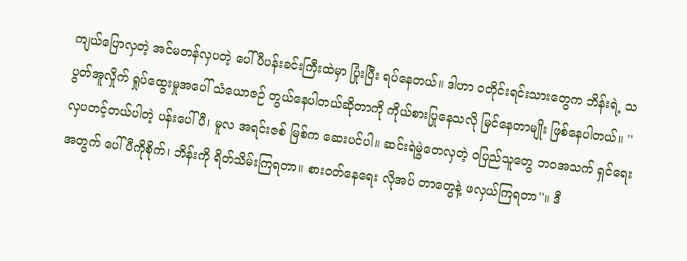ကျယ်ပြောလှတဲ့ အင်မတန်လှပတဲ့ ပေါ်ပီပန်းခင်းကြီးထဲမှာ ပြုံးပြီး ရပ်နေတယ်။ ဒါဟာ ဝတိုင်းရင်းသားတွေက ဘိန်းရဲ့ သပွတ်အူလှိုက် ရှုပ်ထွေးမှုအပေါ် သံယောဇဉ် တွယ်နေပါတယ်ဆိုတာကို ကိုယ်စားပြုနေသလို မြင်နေတာမျိုး ဖြစ်နေပါတယ်။ ''လှပတင့်တယ်ပါတဲ့ ပန်းပေါ်ပီ၊ မူလ အရင်းဇစ် မြစ်က ဆေးပင်ပါ။ ဆင်းရဲမွဲတေလှတဲ့ ဝပြည်သူတွေ ဘဝအသက် ရှင်ရေး အတွက် ပေါ်ပီကိုစိုက်၊ ဘိန်းကို ရိတ်သိမ်းကြရတာ။ စားဝတ်နေရေး လိုအပ် တာတွေနဲ့ ဖလှယ်ကြရတာ''။ ဒီ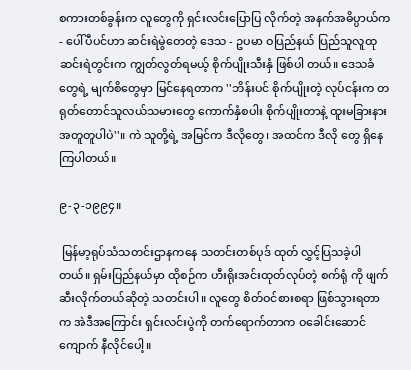စကားတစ်ခွန်းက လူတွေကို ရှင်းလင်းပြောပြ လိုက်တဲ့ အနက်အဓိပ္ပာယ်က - ပေါ်ပီပင်ဟာ ဆင်းရဲမွဲတေတဲ့ ဒေသ - ဥပမာ ဝပြည်နယ် ပြည်သူလူထုဆင်းရဲတွင်းက ကျွတ်လွတ်ရမယ့် စိုက်ပျိုးသီးနှံ ဖြစ်ပါ တယ်။ ဒေသခံတွေရဲ့ မျက်စိတွေမှာ မြင်နေရတာက ''ဘိန်းပင် စိုက်ပျိုးတဲ့ လုပ်ငန်းက တရုတ်တောင်သူလယ်သမားတွေ ကောက်နှံစပါး စိုက်ပျိုးတာနဲ့ ထူးမခြားနားအတူတူပါပဲ''။ ကဲ သူတို့ရဲ့ အမြင်က ဒီလိုတွေ၊ အထင်က ဒီလို တွေ ရှိနေကြပါတယ်။

၉-၃-၁၉၉၄။

 မြန်မာ့ရုပ်သံသတင်းဌာနကနေ သတင်းတစ်ပုဒ် ထုတ် လွှင့်ပြသခဲ့ပါတယ်။ ရှမ်းပြည်နယ်မှာ ထိုစဉ်က ဟီးရိုးအင်းထုတ်လုပ်တဲ့ စက်ရုံ ကို ဖျက်ဆီးလိုက်တယ်ဆိုတဲ့ သတင်းပါ။ လူတွေ စိတ်ဝင်စားစရာ ဖြစ်သွားရတာ က အဲဒီအကြောင်း ရှင်းလင်းပွဲကို တက်ရောက်တာက ဝခေါင်းဆောင် ကျောက် နီလိုင်ပေါ့။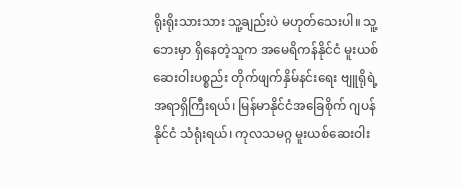ရိုးရိုးသားသား သူ့ချည်းပဲ မဟုတ်သေးပါ။ သူ့ဘေးမှာ ရှိနေတဲ့သူက အမေရိကန်နိုင်ငံ မူးယစ်ဆေးဝါးပစ္စည်း တိုက်ဖျက်နှိမ်နင်းရေး ဗျူရိုရဲ့ အရာရှိကြီးရယ်၊ မြန်မာနိုင်ငံအခြေစိုက် ဂျပန်နိုင်ငံ သံရုံးရယ်၊ ကုလသမဂ္ဂ မူးယစ်ဆေးဝါး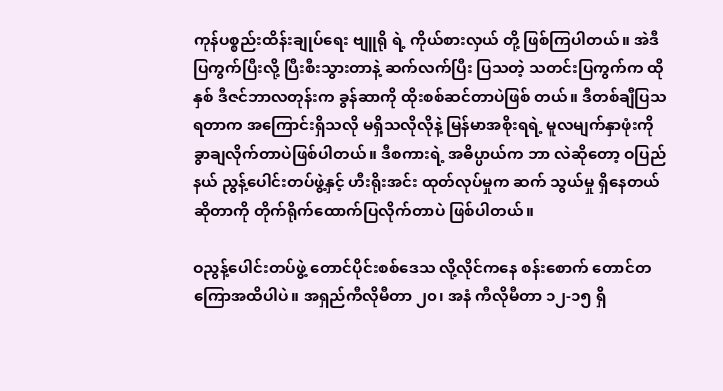ကုန်ပစ္စည်းထိန်းချုပ်ရေး ဗျူရို ရဲ့ ကိုယ်စားလှယ် တို့ ဖြစ်ကြပါတယ်။ အဲဒီပြကွက်ပြီးလို့ ပြီးစီးသွားတာနဲ့ ဆက်လက်ပြီး ပြသတဲ့ သတင်းပြကွက်က ထိုနှစ် ဒီဇင်ဘာလတုန်းက ခွန်ဆာကို ထိုးစစ်ဆင်တာပဲဖြစ် တယ်။ ဒီတစ်ချီပြသရတာက အကြောင်းရှိသလို မရှိသလိုလိုနဲ့ မြန်မာအစိုးရရဲ့ မူလမျက်နှာဖုံးကို ခွာချလိုက်တာပဲဖြစ်ပါတယ်။ ဒီစကားရဲ့ အဓိပ္ပာယ်က ဘာ လဲဆိုတော့ ဝပြည်နယ် ညွန့်ပေါင်းတပ်ဖွဲ့နှင့် ဟီးရိုးအင်း ထုတ်လုပ်မှုက ဆက် သွယ်မှု ရှိနေတယ်ဆိုတာကို တိုက်ရိုက်ထောက်ပြလိုက်တာပဲ ဖြစ်ပါတယ်။

ဝညွန့်ပေါင်းတပ်ဖွဲ့ တောင်ပိုင်းစစ်ဒေသ လို့လိုင်ကနေ စန်းစောက် တောင်တကြောအထိပါပဲ။ အရှည်ကီလိုမီတာ ၂၀၊ အနံ ကီလိုမီတာ ၁၂-၁၅ ရှိ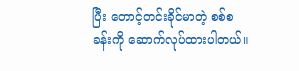ပြီး တောင့်တင်းခိုင်မာတဲ့ စစ်စခန်းကို ဆောက်လုပ်ထားပါတယ်။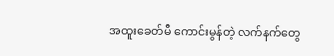အထူးခေတ်မီ ကောင်းမွန်တဲ့ လက်နက်တွေ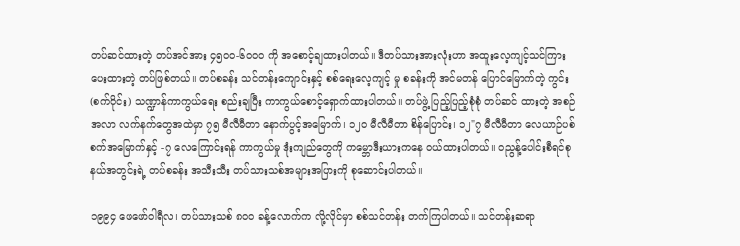တပ်ဆင်ထားတဲ့ တပ်အင်အား ၄၅၀ဝ-၆၀ဝ၀ ကို အစောင့်ချထားပါတယ်။ ဒီတပ်သားအားလုံးဟာ အထူးလေ့ကျင့်သင်ကြား ပေးထားတဲ့ တပ်ဖြစ်တယ်။ တပ်စခန်း သင်တန်းကျောင်းနှင့် စစ်ရေးလေ့ကျင့် မှု စခန်းကို အင်မတန် ပြောင်မြောက်တဲ့ ကွင်း (စက်ဝိုင်း) သဏ္ဍာန်ကာကွယ်ရေး စည်းချပြီး ကာကွယ်စောင့်ရှောက်ထားပါတယ်။ တပ်ဖွဲ့ ပြည့်ပြည့်စုံစုံ တပ်ဆင် ထားတဲ့ အစဉ်အလာ လက်နက်တွေအထဲမှာ ၇၅ မီလီမီတာ နောက်ပွင့်အမြောက်၊ ၁၂၀ မီလီမီတာ စိန်ပြောင်း၊ ၁၂"၇ မီလီမီတာ လေယာဉ်ပစ်စက်အမြောက်နှင့် -၇ လေကြောင်းရန် ကာကွယ်မှု ဒုံးကျည်တွေကို ကမ္ဘောဒီးယားကနေ ဝယ်ထားပါတယ်။ ဝညွန့်ပေါင်းစီရင်စုနယ်အတွင်းရဲ့ တပ်စခန်း အသီးသီး တပ်သားသစ်အများအပြားကို စုဆောင်းပါတယ်။

၁၉၉၄ ဖေဖော်ဝါရီလ၊ တပ်သားသစ် ၈၀ဝ ခန့်လောက်က လို့လိုင်မှာ စစ်သင်တန်း တက်ကြပါတယ်။ သင်တန်းဆရာ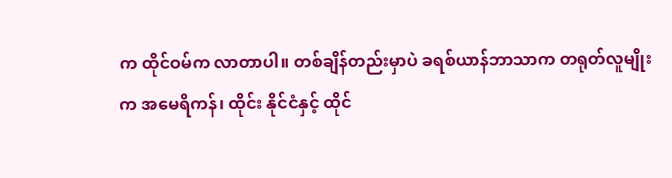က ထိုင်ဝမ်က လာတာပါ။ တစ်ချိန်တည်းမှာပဲ ခရစ်ယာန်ဘာသာက တရုတ်လူမျိုးက အမေရိကန်၊ ထိုင်း နိုင်ငံနှင့် ထိုင်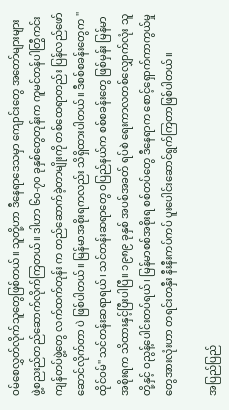ဝမ်စေလွှတ်လိုက်သူတွေဖြစ်တယ်။ သူတို့ဟာ ဒီနေရာဒေသမှာ ကျောင်းတွေ အတော်များများ ဖွဲ့စညးည်တည်ဆောက်လိုက်ကြတယ်။ ဒါဟာ ၆၀-၇၀ ခုနှစ်တွေတုန်းက ကူမင်တန်ပါတြွီကင်းကျန်တပ်ဖွဲ့တွေ လက်ထက်တုန်း က တည်ဆောက်ခဲ့တာမျိုးကို တစ်ထေရာတည်း ပြန်လည်ဖော်ဆောင်လိုက်တာ ပဲ ဖြစ်ပါတယ်။ မြန်မာအစိုးရကလည်း သိရှိထားပါတယ်။ ဒီစစ်စခန်းတွေက ''ထိုင်ဝမ်'' သင်တန်းဆရာရယ်၊ သင်တန်းဆရာတွေ ဝပြည်နယ်က စစ်စခန်းတွေ ဖြစ်မှန်း မြန်မာအစိုးရက သိထားနှင့်ပြီးပါပြီ။ ၁၉၈၉ ခုနှစ် အပစ်အခတ် ရပ်စဲ ရေးကာလတစ်လျှောက်လုံး သူတို့နှင့် ဝညွန့်ပေါင်းတပ်ရယ်၊ မြန်မာစစ်အစိုးရ စစ်တပ်တွေ ဒီနေရာက စောင့်ရှောက်ကာကွယ်မှုတွေအားလုံးဟာ တရင်းတနှီး နီးနီးကပ်ကပ် ပူးပေါင်းဆောင်ရွက်ကြတာဖြစ်ပါတယ်။

အပြည်ပြည်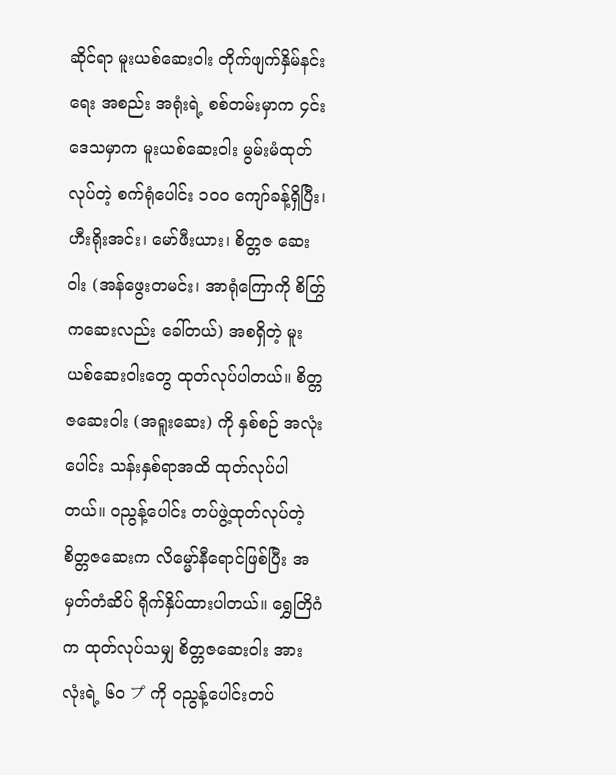ဆိုင်ရာ မူးယစ်ဆေးဝါး တိုက်ဖျက်နှိမ်နင်းရေး အစည်း အရုံးရဲ့ စစ်တမ်းမှာက ၄င်းဒေသမှာက မူးယစ်ဆေးဝါး မွမ်းမံထုတ်လုပ်တဲ့ စက်ရုံပေါင်း ၁၀ဝ ကျော်ခန့်ရှိပြီး၊ ဟီးရိုးအင်း၊ မော်ဖီးယား၊ စိတ္တဇ ဆေးဝါး (အန်ဖွေးတမင်း၊ အာရုံကြောကို စိတြွ်ကဆေးလည်း ခေါ်တယ်) အစရှိတဲ့ မူးယစ်ဆေးဝါးတွေ ထုတ်လုပ်ပါတယ်။ စိတ္တဇဆေးဝါး (အရူးဆေး) ကို နှစ်စဉ် အလုံးပေါင်း သန်းနှစ်ရာအထိ ထုတ်လုပ်ပါတယ်။ ဝညွန့်ပေါင်း တပ်ဖွဲ့ထုတ်လုပ်တဲ့ စိတ္တဇဆေးက လိမ္မော်နီရောင်ဖြစ်ပြီး အမှတ်တံဆိပ် ရိုက်နှိပ်ထားပါတယ်။ ရွှေတြိဂံက ထုတ်လုပ်သမျှ စိတ္တဇဆေးဝါး အားလုံးရဲ့ ၆၀ プ ကို ဝညွန့်ပေါင်းတပ်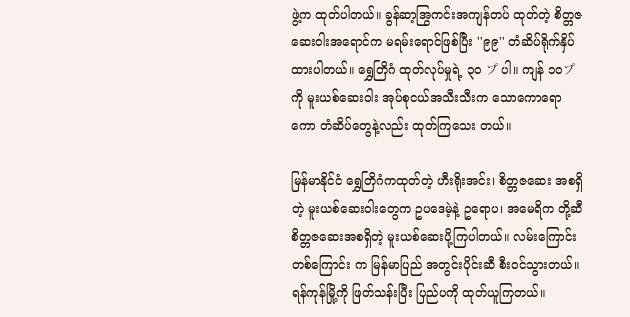ဖွဲ့က ထုတ်ပါတယ်။ ခွန်ဆာ့အြွကင်းအကျန်တပ် ထုတ်တဲ့ စိတ္တဇဆေးဝါးအရောင်က မရမ်းရောင်ဖြစ်ပြီး ''၉၉'' တံဆိပ်ရိုက်နှိပ် ထားပါတယ်။ ရွှေတြိဂံ ထုတ်လုပ်မှုရဲ့ ၃၀ プ ပါ။ ကျန် ၁၀プကို မူးယစ်ဆေးဝါး အုပ်စုငယ်အသီးသီးက သောကောရောကော တံဆိပ်တွေနဲ့လည်း ထုတ်ကြသေး တယ်။

မြန်မာနိုင်ငံ ရွှေတြိဂံကထုတ်တဲ့ ဟီးရိုးအင်း၊ စိတ္တဇဆေး အစရှိတဲ့ မူးယစ်ဆေးဝါးတွေက ဥပဒေမဲ့နဲ့ ဥရောပ၊ အမေရိက တို့ဆီ စိတ္တဇဆေးအစရှိတဲ့ မူးယစ်ဆေးပို့ကြပါတယ်။ လမ်းကြောင်း တစ်ကြောင်း က မြန်မာပြည် အတွင်းပိုင်းဆီ စီးဝင်သွားတယ်။ ရန်ကုန်မြို့ကို ဖြတ်သန်းပြီး ပြည်ပကို ထုတ်ယူကြတယ်။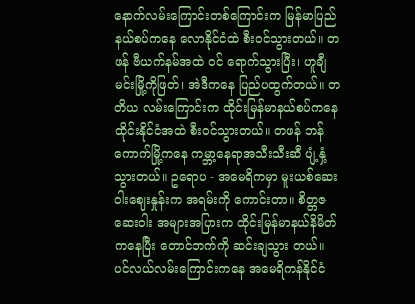နောက်လမ်းကြောင်းတစ်ကြောင်းက မြန်မာပြည် နယ်စပ်ကနေ လောနိုင်ငံထဲ စီးဝင်သွားတယ်။ တဖန် ဗီယက်နမ်အထဲ ဝင် ရောက်သွားပြီး၊ ဟူချီမင်းမြို့ကိုဖြတ်၊ အဲဒီကနေ ပြည်ပထွက်တယ်။ တတိယ လမ်းကြောင်းက ထိုင်းမြန်မာနယ်စပ်ကနေ ထိုင်းနိုင်ငံအထဲ စီးဝင်သွားတယ်။ တဖန် ဘန်ကောက်မြို့ကနေ ကမ္ဘာ့နေရာအသီးသီးဆီ ပျံ့နှံ့သွားတယ်။ ဥရောပ - အမေရိကမှာ မူးယစ်ဆေးဝါးဈေးနှုန်းက အရမ်းကို ကောင်းတာ။ စိတ္တဇဆေးဝါး အများအပြားက ထိုင်းမြန်မာနယ်နိမိတ်ကနေပြီး တောင်ဘက်ကို ဆင်းချသွား တယ်။ ပင်လယ်လမ်းကြောင်းကနေ အမေရိကန်နိုင်ငံ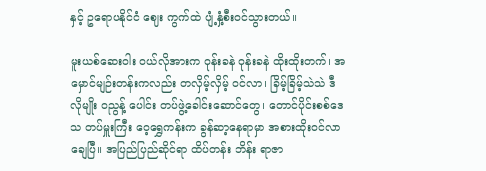နှင့် ဥရောပနိုင်ငံ ဈေး ကွက်ထဲ ပျံ့နှံ့စီးဝင်သွားတယ်။

မူးယစ်ဆေးဝါး ဝယ်လိုအားက ဝုန်းခနဲ ဝုန်းခနဲ ထိုးထိုးတက်၊ အမှောင်မျဉ်းတန်းကလည်း တလှိမ့်လှိမ့် ဝင်လာ၊ ခြိမ့်ခြိမ့်သဲသဲ ဒီလိုမျိုး ဝညွန့် ပေါင်း တပ်ဖွဲ့ခေါင်းဆောင်တွေ၊ တောင်ပိုင်းစစ်ဒေသ တပ်မှူးကြီး ဝေ့ရွှေကန်းက ခွန်ဆာ့နေရာမှာ အစားထိုးဝင်လာချေပြီ။ အပြည်ပြည်ဆိုင်ရာ ထိပ်တန်း ဘိန်း ရာဇာ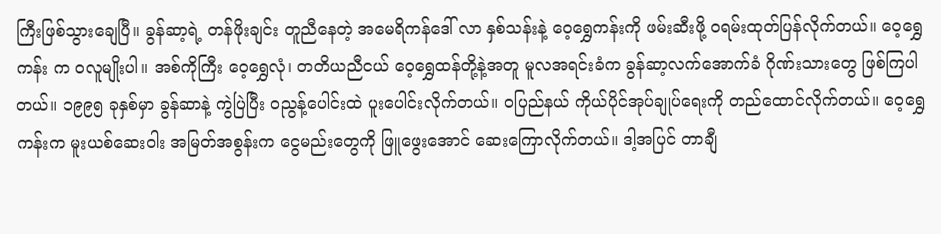ကြီးဖြစ်သွားချေပြီ။ ခွန်ဆာ့ရဲ့ တန်ဖိုးချင်း တူညီနေတဲ့ အမေရိကန်ဒေါ် လာ နှစ်သန်းနဲ့ ဝေ့ရွှေကန်းကို ဖမ်းဆီးဖို့ ဝရမ်းထုတ်ပြန်လိုက်တယ်။ ဝေ့ရွှေကန်း က ဝလူမျိုးပါ။ အစ်ကိုကြီး ဝေ့ရွှေလုံ၊ တတိယညီငယ် ဝေ့ရွှေထန်တို့နဲ့အတူ မူလအရင်းခံက ခွန်ဆာ့လက်အောက်ခံ ဂိုဏ်းသားတွေ ဖြစ်ကြပါတယ်။ ၁၉၉၅ ခုနှစ်မှာ ခွန်ဆာနဲ့ ကွဲပြဲပြီး ဝညွန့်ပေါင်းထဲ ပူးပေါင်းလိုက်တယ်။ ဝပြည်နယ် ကိုယ်ပိုင်အုပ်ချုပ်ရေးကို တည်ထောင်လိုက်တယ်။ ဝေ့ရွှေကန်းက မူးယစ်ဆေးဝါး အမြတ်အစွန်းက ငွေမည်းတွေကို ဖြူဖွေးအောင် ဆေးကြောလိုက်တယ်။ ဒါ့အပြင် တာချီ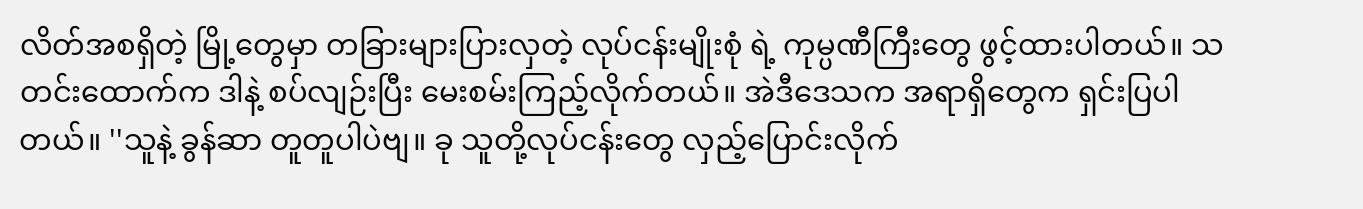လိတ်အစရှိတဲ့ မြို့တွေမှာ တခြားများပြားလှတဲ့ လုပ်ငန်းမျိုးစုံ ရဲ့ ကုမ္ပဏီကြီးတွေ ဖွင့်ထားပါတယ်။ သတင်းထောက်က ဒါနဲ့ စပ်လျဉ်းပြီး မေးစမ်းကြည့်လိုက်တယ်။ အဲဒီဒေသက အရာရှိတွေက ရှင်းပြပါတယ်။ ''သူနဲ့ ခွန်ဆာ တူတူပါပဲဗျ။ ခု သူတို့လုပ်ငန်းတွေ လှည့်ပြောင်းလိုက်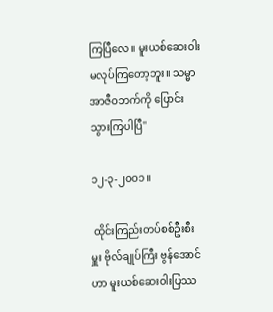ကြပြီလေ။ မူးယစ်ဆေးဝါး မလုပ်ကြတော့ဘူး။ သမ္မာအာဇီဝဘက်ကို ပြောင်းသွားကြပါပြီ''

၁၂-၃-၂၀ဝ၁။

 ထိုင်းကြည်းတပ်စစ်ဦးစီးမှူး ဗိုလ်ချုပ်ကြီး ဗွန်အောင်ဟာ မူးယစ်ဆေးဝါးပြဿ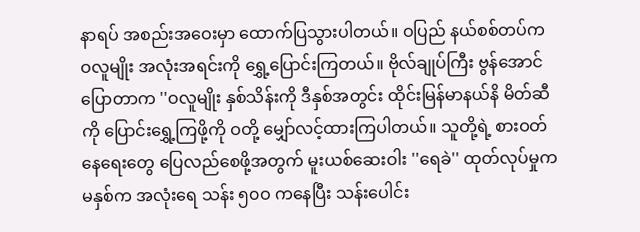နာရပ် အစည်းအဝေးမှာ ထောက်ပြသွားပါတယ်။ ဝပြည် နယ်စစ်တပ်က ဝလူမျိုး အလုံးအရင်းကို ရွှေ့ပြောင်းကြတယ်။ ဗိုလ်ချုပ်ကြီး ဗွန်အောင် ပြောတာက ''ဝလူမျိုး နှစ်သိန်းကို ဒီနှစ်အတွင်း ထိုင်းမြန်မာနယ်နိ မိတ်ဆီကို ပြောင်းရွှေ့ကြဖို့ကို ဝတို့ မျှော်လင့်ထားကြပါတယ်။ သူတို့ရဲ့ စားဝတ် နေရေးတွေ ပြေလည်စေဖို့အတွက် မူးယစ်ဆေးဝါး ''ရေခဲ'' ထုတ်လုပ်မှုက မနှစ်က အလုံးရေ သန်း ၅၀ဝ ကနေပြီး သန်းပေါင်း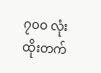၇၀ဝ လုံး ထိုးတက်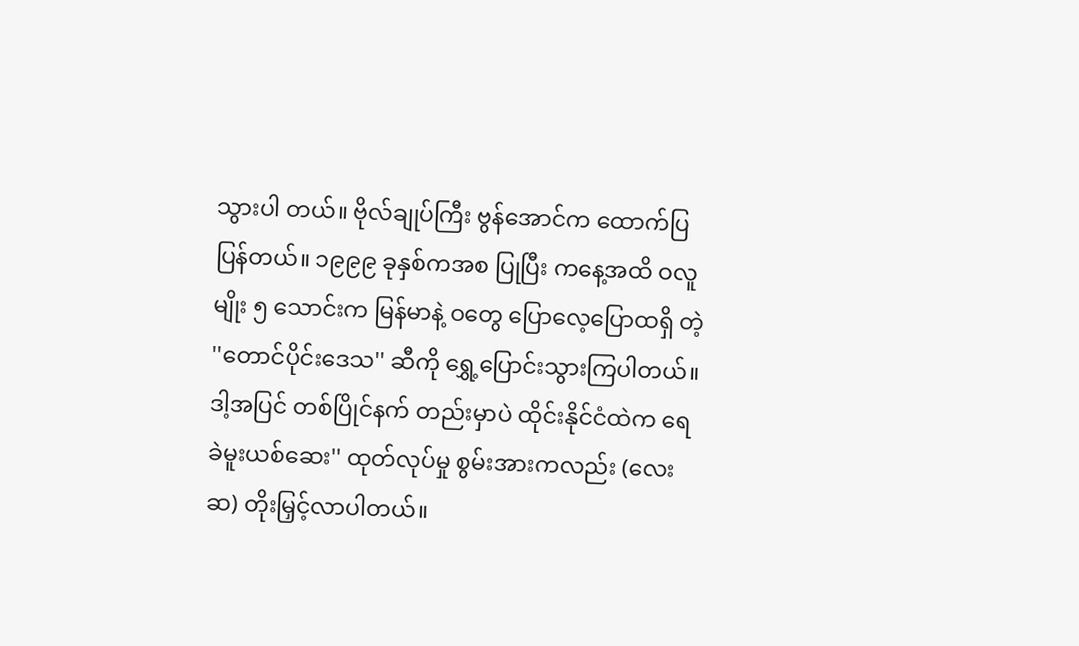သွားပါ တယ်။ ဗိုလ်ချုပ်ကြီး ဗွန်အောင်က ထောက်ပြပြန်တယ်။ ၁၉၉၉ ခုနှစ်ကအစ ပြုပြီး ကနေ့အထိ ဝလူမျိုး ၅ သောင်းက မြန်မာနဲ့ ဝတွေ ပြောလေ့ပြောထရှိ တဲ့ ''တောင်ပိုင်းဒေသ'' ဆီကို ရွှေ့ပြောင်းသွားကြပါတယ်။ ဒါ့အပြင် တစ်ပြိုင်နက် တည်းမှာပဲ ထိုင်းနိုင်ငံထဲက ရေခဲမူးယစ်ဆေး'' ထုတ်လုပ်မှု စွမ်းအားကလည်း (လေးဆ) တိုးမြှင့်လာပါတယ်။